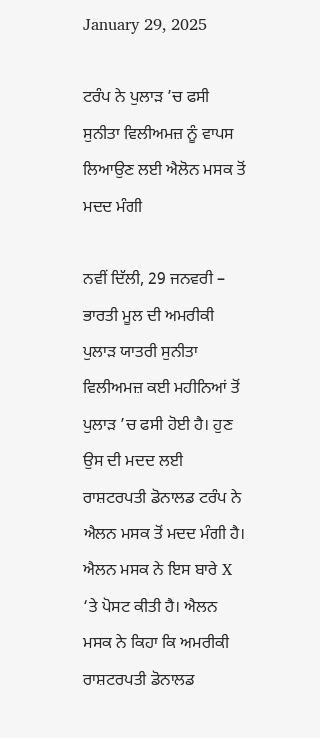January 29, 2025

ਟਰੰਪ ਨੇ ਪੁਲਾੜ ’ਚ ਫਸੀ ਸੁਨੀਤਾ ਵਿਲੀਅਮਜ਼ ਨੂੰ ਵਾਪਸ ਲਿਆਉਣ ਲਈ ਐਲੋਨ ਮਸਕ ਤੋਂ ਮਦਦ ਮੰਗੀ

ਨਵੀਂ ਦਿੱਲੀ, 29 ਜਨਵਰੀ – ਭਾਰਤੀ ਮੂਲ ਦੀ ਅਮਰੀਕੀ ਪੁਲਾੜ ਯਾਤਰੀ ਸੁਨੀਤਾ ਵਿਲੀਅਮਜ਼ ਕਈ ਮਹੀਨਿਆਂ ਤੋਂ ਪੁਲਾੜ ’ਚ ਫਸੀ ਹੋਈ ਹੈ। ਹੁਣ ਉਸ ਦੀ ਮਦਦ ਲਈ ਰਾਸ਼ਟਰਪਤੀ ਡੋਨਾਲਡ ਟਰੰਪ ਨੇ ਐਲਨ ਮਸਕ ਤੋਂ ਮਦਦ ਮੰਗੀ ਹੈ। ਐਲਨ ਮਸਕ ਨੇ ਇਸ ਬਾਰੇ X ‘ਤੇ ਪੋਸਟ ਕੀਤੀ ਹੈ। ਐਲਨ ਮਸਕ ਨੇ ਕਿਹਾ ਕਿ ਅਮਰੀਕੀ ਰਾਸ਼ਟਰਪਤੀ ਡੋਨਾਲਡ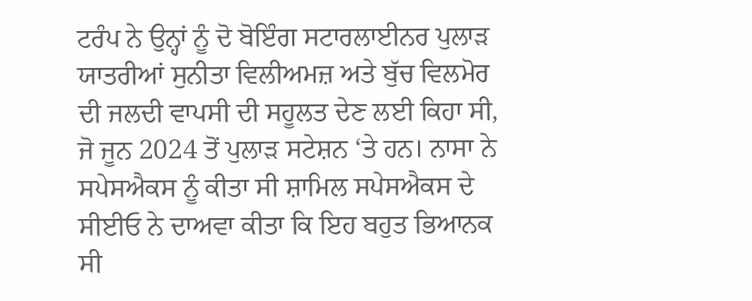ਟਰੰਪ ਨੇ ਉਨ੍ਹਾਂ ਨੂੰ ਦੋ ਬੋਇੰਗ ਸਟਾਰਲਾਈਨਰ ਪੁਲਾੜ ਯਾਤਰੀਆਂ ਸੁਨੀਤਾ ਵਿਲੀਅਮਜ਼ ਅਤੇ ਬੁੱਚ ਵਿਲਮੋਰ ਦੀ ਜਲਦੀ ਵਾਪਸੀ ਦੀ ਸਹੂਲਤ ਦੇਣ ਲਈ ਕਿਹਾ ਸੀ, ਜੋ ਜੂਨ 2024 ਤੋਂ ਪੁਲਾੜ ਸਟੇਸ਼ਨ ‘ਤੇ ਹਨ। ਨਾਸਾ ਨੇ ਸਪੇਸਐਕਸ ਨੂੰ ਕੀਤਾ ਸੀ ਸ਼ਾਮਿਲ ਸਪੇਸਐਕਸ ਦੇ ਸੀਈਓ ਨੇ ਦਾਅਵਾ ਕੀਤਾ ਕਿ ਇਹ ਬਹੁਤ ਭਿਆਨਕ ਸੀ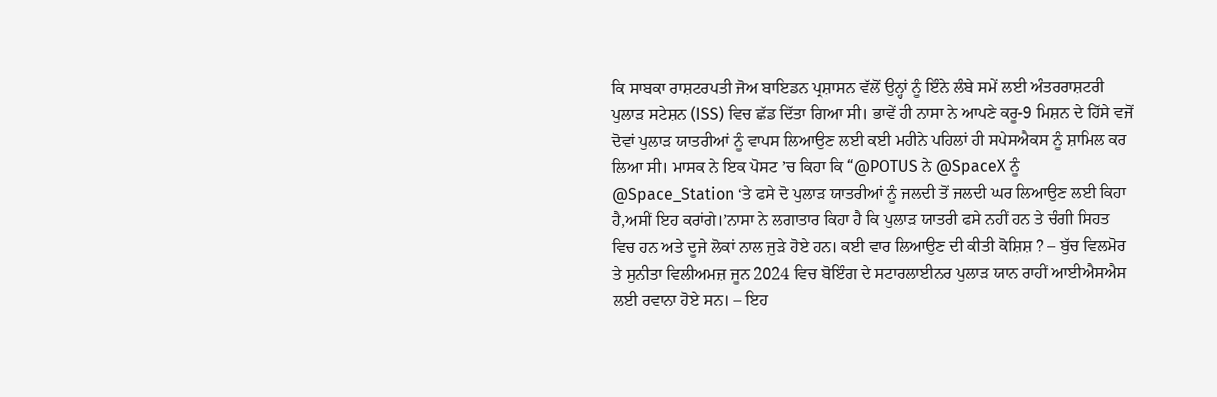ਕਿ ਸਾਬਕਾ ਰਾਸ਼ਟਰਪਤੀ ਜੋਅ ਬਾਇਡਨ ਪ੍ਰਸ਼ਾਸਨ ਵੱਲੋਂ ਉਨ੍ਹਾਂ ਨੂੰ ਇੰਨੇ ਲੰਬੇ ਸਮੇਂ ਲਈ ਅੰਤਰਰਾਸ਼ਟਰੀ ਪੁਲਾੜ ਸਟੇਸ਼ਨ (ISS) ਵਿਚ ਛੱਡ ਦਿੱਤਾ ਗਿਆ ਸੀ। ਭਾਵੇਂ ਹੀ ਨਾਸਾ ਨੇ ਆਪਣੇ ਕਰੂ-9 ਮਿਸ਼ਨ ਦੇ ਹਿੱਸੇ ਵਜੋਂ ਦੋਵਾਂ ਪੁਲਾੜ ਯਾਤਰੀਆਂ ਨੂੰ ਵਾਪਸ ਲਿਆਉਣ ਲਈ ਕਈ ਮਹੀਨੇ ਪਹਿਲਾਂ ਹੀ ਸਪੇਸਐਕਸ ਨੂੰ ਸ਼ਾਮਿਲ ਕਰ ਲਿਆ ਸੀ। ਮਾਸਕ ਨੇ ਇਕ ਪੋਸਟ ’ਚ ਕਿਹਾ ਕਿ “@POTUS ਨੇ @SpaceX ਨੂੰ @Space_Station ‘ਤੇ ਫਸੇ ਦੋ ਪੁਲਾੜ ਯਾਤਰੀਆਂ ਨੂੰ ਜਲਦੀ ਤੋਂ ਜਲਦੀ ਘਰ ਲਿਆਉਣ ਲਈ ਕਿਹਾ ਹੈ,ਅਸੀਂ ਇਹ ਕਰਾਂਗੇ।’ਨਾਸਾ ਨੇ ਲਗਾਤਾਰ ਕਿਹਾ ਹੈ ਕਿ ਪੁਲਾੜ ਯਾਤਰੀ ਫਸੇ ਨਹੀਂ ਹਨ ਤੇ ਚੰਗੀ ਸਿਹਤ ਵਿਚ ਹਨ ਅਤੇ ਦੂਜੇ ਲੋਕਾਂ ਨਾਲ ਜੁੜੇ ਹੋਏ ਹਨ। ਕਈ ਵਾਰ ਲਿਆਉਣ ਦੀ ਕੀਤੀ ਕੋਸ਼ਿਸ਼ ? – ਬੁੱਚ ਵਿਲਮੋਰ ਤੇ ਸੁਨੀਤਾ ਵਿਲੀਅਮਜ਼ ਜੂਨ 2024 ਵਿਚ ਬੋਇੰਗ ਦੇ ਸਟਾਰਲਾਈਨਰ ਪੁਲਾੜ ਯਾਨ ਰਾਹੀਂ ਆਈਐਸਐਸ ਲਈ ਰਵਾਨਾ ਹੋਏ ਸਨ। – ਇਹ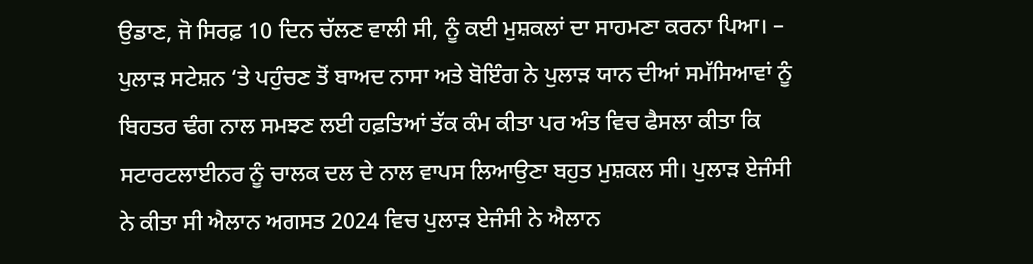ਉਡਾਣ, ਜੋ ਸਿਰਫ਼ 10 ਦਿਨ ਚੱਲਣ ਵਾਲੀ ਸੀ, ਨੂੰ ਕਈ ਮੁਸ਼ਕਲਾਂ ਦਾ ਸਾਹਮਣਾ ਕਰਨਾ ਪਿਆ। – ਪੁਲਾੜ ਸਟੇਸ਼ਨ ‘ਤੇ ਪਹੁੰਚਣ ਤੋਂ ਬਾਅਦ ਨਾਸਾ ਅਤੇ ਬੋਇੰਗ ਨੇ ਪੁਲਾੜ ਯਾਨ ਦੀਆਂ ਸਮੱਸਿਆਵਾਂ ਨੂੰ ਬਿਹਤਰ ਢੰਗ ਨਾਲ ਸਮਝਣ ਲਈ ਹਫ਼ਤਿਆਂ ਤੱਕ ਕੰਮ ਕੀਤਾ ਪਰ ਅੰਤ ਵਿਚ ਫੈਸਲਾ ਕੀਤਾ ਕਿ ਸਟਾਰਟਲਾਈਨਰ ਨੂੰ ਚਾਲਕ ਦਲ ਦੇ ਨਾਲ ਵਾਪਸ ਲਿਆਉਣਾ ਬਹੁਤ ਮੁਸ਼ਕਲ ਸੀ। ਪੁਲਾੜ ਏਜੰਸੀ ਨੇ ਕੀਤਾ ਸੀ ਐਲਾਨ ਅਗਸਤ 2024 ਵਿਚ ਪੁਲਾੜ ਏਜੰਸੀ ਨੇ ਐਲਾਨ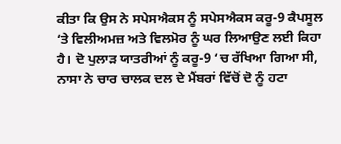ਕੀਤਾ ਕਿ ਉਸ ਨੇ ਸਪੇਸਐਕਸ ਨੂੰ ਸਪੇਸਐਕਸ ਕਰੂ-9 ਕੈਪਸੂਲ ‘ਤੇ ਵਿਲੀਅਮਜ਼ ਅਤੇ ਵਿਲਮੋਰ ਨੂੰ ਘਰ ਲਿਆਉਣ ਲਈ ਕਿਹਾ ਹੈ। ਦੋ ਪੁਲਾੜ ਯਾਤਰੀਆਂ ਨੂੰ ਕਰੂ-9 ‘ਚ ਰੱਖਿਆ ਗਿਆ ਸੀ, ਨਾਸਾ ਨੇ ਚਾਰ ਚਾਲਕ ਦਲ ਦੇ ਮੈਂਬਰਾਂ ਵਿੱਚੋਂ ਦੋ ਨੂੰ ਹਟਾ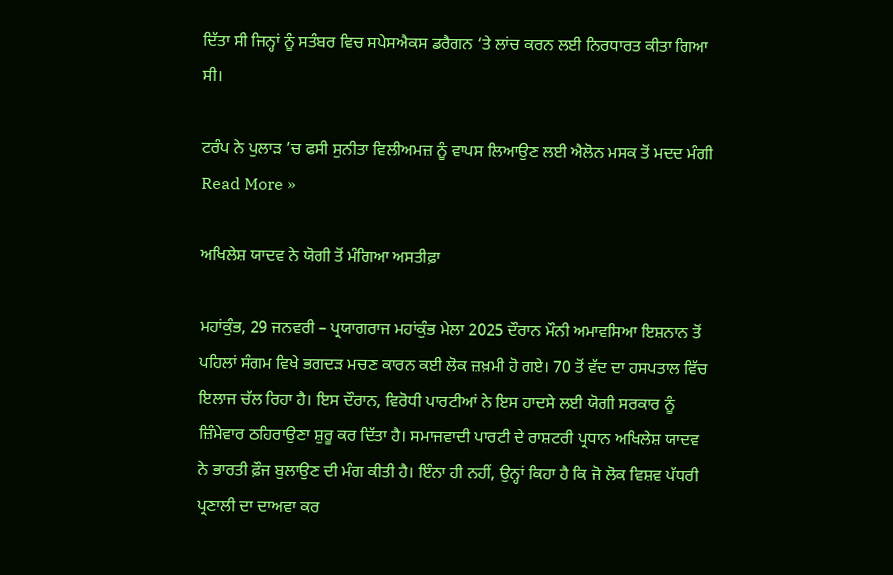ਦਿੱਤਾ ਸੀ ਜਿਨ੍ਹਾਂ ਨੂੰ ਸਤੰਬਰ ਵਿਚ ਸਪੇਸਐਕਸ ਡਰੈਗਨ ‘ਤੇ ਲਾਂਚ ਕਰਨ ਲਈ ਨਿਰਧਾਰਤ ਕੀਤਾ ਗਿਆ ਸੀ।

ਟਰੰਪ ਨੇ ਪੁਲਾੜ ’ਚ ਫਸੀ ਸੁਨੀਤਾ ਵਿਲੀਅਮਜ਼ ਨੂੰ ਵਾਪਸ ਲਿਆਉਣ ਲਈ ਐਲੋਨ ਮਸਕ ਤੋਂ ਮਦਦ ਮੰਗੀ Read More »

ਅਖਿਲੇਸ਼ ਯਾਦਵ ਨੇ ਯੋਗੀ ਤੋਂ ਮੰਗਿਆ ਅਸਤੀਫ਼ਾ

ਮਹਾਂਕੁੰਭ, 29 ਜਨਵਰੀ – ਪ੍ਰਯਾਗਰਾਜ ਮਹਾਂਕੁੰਭ ਮੇਲਾ 2025 ਦੌਰਾਨ ਮੌਨੀ ਅਮਾਵਸਿਆ ਇਸ਼ਨਾਨ ਤੋਂ ਪਹਿਲਾਂ ਸੰਗਮ ਵਿਖੇ ਭਗਦੜ ਮਚਣ ਕਾਰਨ ਕਈ ਲੋਕ ਜ਼ਖ਼ਮੀ ਹੋ ਗਏ। 70 ਤੋਂ ਵੱਦ ਦਾ ਹਸਪਤਾਲ ਵਿੱਚ ਇਲਾਜ ਚੱਲ ਰਿਹਾ ਹੈ। ਇਸ ਦੌਰਾਨ, ਵਿਰੋਧੀ ਪਾਰਟੀਆਂ ਨੇ ਇਸ ਹਾਦਸੇ ਲਈ ਯੋਗੀ ਸਰਕਾਰ ਨੂੰ ਜ਼ਿੰਮੇਵਾਰ ਠਹਿਰਾਉਣਾ ਸ਼ੁਰੂ ਕਰ ਦਿੱਤਾ ਹੈ। ਸਮਾਜਵਾਦੀ ਪਾਰਟੀ ਦੇ ਰਾਸ਼ਟਰੀ ਪ੍ਰਧਾਨ ਅਖਿਲੇਸ਼ ਯਾਦਵ ਨੇ ਭਾਰਤੀ ਫ਼ੌਜ ਬੁਲਾਉਣ ਦੀ ਮੰਗ ਕੀਤੀ ਹੈ। ਇੰਨਾ ਹੀ ਨਹੀਂ, ਉਨ੍ਹਾਂ ਕਿਹਾ ਹੈ ਕਿ ਜੋ ਲੋਕ ਵਿਸ਼ਵ ਪੱਧਰੀ ਪ੍ਰਣਾਲੀ ਦਾ ਦਾਅਵਾ ਕਰ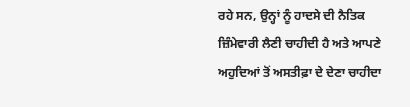ਰਹੇ ਸਨ, ਉਨ੍ਹਾਂ ਨੂੰ ਹਾਦਸੇ ਦੀ ਨੈਤਿਕ ਜ਼ਿੰਮੇਵਾਰੀ ਲੈਣੀ ਚਾਹੀਦੀ ਹੈ ਅਤੇ ਆਪਣੇ ਅਹੁਦਿਆਂ ਤੋਂ ਅਸਤੀਫ਼ਾ ਦੇ ਦੇਣਾ ਚਾਹੀਦਾ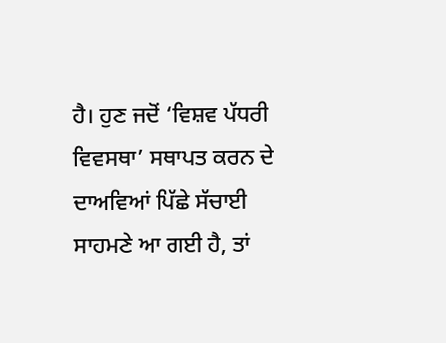ਹੈ। ਹੁਣ ਜਦੋਂ ‘ਵਿਸ਼ਵ ਪੱਧਰੀ ਵਿਵਸਥਾ’ ਸਥਾਪਤ ਕਰਨ ਦੇ ਦਾਅਵਿਆਂ ਪਿੱਛੇ ਸੱਚਾਈ ਸਾਹਮਣੇ ਆ ਗਈ ਹੈ, ਤਾਂ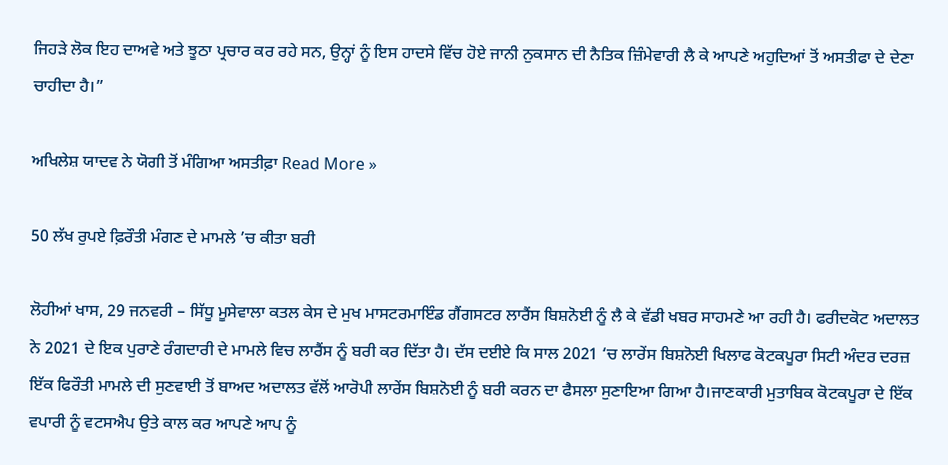ਜਿਹੜੇ ਲੋਕ ਇਹ ਦਾਅਵੇ ਅਤੇ ਝੂਠਾ ਪ੍ਰਚਾਰ ਕਰ ਰਹੇ ਸਨ, ਉਨ੍ਹਾਂ ਨੂੰ ਇਸ ਹਾਦਸੇ ਵਿੱਚ ਹੋਏ ਜਾਨੀ ਨੁਕਸਾਨ ਦੀ ਨੈਤਿਕ ਜ਼ਿੰਮੇਵਾਰੀ ਲੈ ਕੇ ਆਪਣੇ ਅਹੁਦਿਆਂ ਤੋਂ ਅਸਤੀਫਾ ਦੇ ਦੇਣਾ ਚਾਹੀਦਾ ਹੈ।”

ਅਖਿਲੇਸ਼ ਯਾਦਵ ਨੇ ਯੋਗੀ ਤੋਂ ਮੰਗਿਆ ਅਸਤੀਫ਼ਾ Read More »

50 ਲੱਖ ਰੁਪਏ ਫ਼ਿਰੌਤੀ ਮੰਗਣ ਦੇ ਮਾਮਲੇ ’ਚ ਕੀਤਾ ਬਰੀ

ਲੋਹੀਆਂ ਖਾਸ, 29 ਜਨਵਰੀ – ਸਿੱਧੂ ਮੂਸੇਵਾਲਾ ਕਤਲ ਕੇਸ ਦੇ ਮੁਖ ਮਾਸਟਰਮਾਇੰਡ ਗੈਂਗਸਟਰ ਲਾਰੈਂਸ ਬਿਸ਼ਨੋਈ ਨੂੰ ਲੈ ਕੇ ਵੱਡੀ ਖਬਰ ਸਾਹਮਣੇ ਆ ਰਹੀ ਹੈ। ਫਰੀਦਕੋਟ ਅਦਾਲਤ ਨੇ 2021 ਦੇ ਇਕ ਪੁਰਾਣੇ ਰੰਗਦਾਰੀ ਦੇ ਮਾਮਲੇ ਵਿਚ ਲਾਰੈਂਸ ਨੂੰ ਬਰੀ ਕਰ ਦਿੱਤਾ ਹੈ। ਦੱਸ ਦਈਏ ਕਿ ਸਾਲ 2021 ‘ਚ ਲਾਰੇਂਸ ਬਿਸ਼ਨੋਈ ਖਿਲਾਫ ਕੋਟਕਪੂਰਾ ਸਿਟੀ ਅੰਦਰ ਦਰਜ਼ ਇੱਕ ਫਿਰੌਤੀ ਮਾਮਲੇ ਦੀ ਸੁਣਵਾਈ ਤੋਂ ਬਾਅਦ ਅਦਾਲਤ ਵੱਲੋਂ ਆਰੋਪੀ ਲਾਰੇਂਸ ਬਿਸ਼ਨੋਈ ਨੂੰ ਬਰੀ ਕਰਨ ਦਾ ਫੈਸਲਾ ਸੁਣਾਇਆ ਗਿਆ ਹੈ।ਜਾਣਕਾਰੀ ਮੁਤਾਬਿਕ ਕੋਟਕਪੂਰਾ ਦੇ ਇੱਕ ਵਪਾਰੀ ਨੂੰ ਵਟਸਐਪ ਉਤੇ ਕਾਲ ਕਰ ਆਪਣੇ ਆਪ ਨੂੰ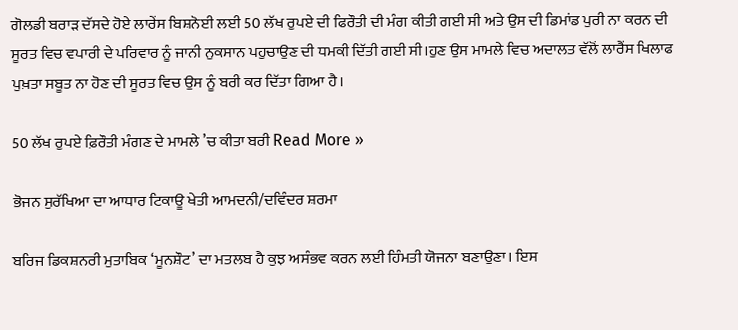ਗੋਲਡੀ ਬਰਾੜ ਦੱਸਦੇ ਹੋਏ ਲਾਰੇਂਸ ਬਿਸ਼ਨੋਈ ਲਈ 50 ਲੱਖ ਰੁਪਏ ਦੀ ਫਿਰੌਤੀ ਦੀ ਮੰਗ ਕੀਤੀ ਗਈ ਸੀ ਅਤੇ ਉਸ ਦੀ ਡਿਮਾਂਡ ਪੁਰੀ ਨਾ ਕਰਨ ਦੀ ਸੂਰਤ ਵਿਚ ਵਪਾਰੀ ਦੇ ਪਰਿਵਾਰ ਨੂੰ ਜਾਨੀ ਨੁਕਸਾਨ ਪਹੁਚਾਉਣ ਦੀ ਧਮਕੀ ਦਿੱਤੀ ਗਈ ਸੀ।ਹੁਣ ਉਸ ਮਾਮਲੇ ਵਿਚ ਅਦਾਲਤ ਵੱਲੋਂ ਲਾਰੈਂਸ ਖਿਲਾਫ ਪੁਖ਼ਤਾ ਸਬੂਤ ਨਾ ਹੋਣ ਦੀ ਸੂਰਤ ਵਿਚ ਉਸ ਨੂੰ ਬਰੀ ਕਰ ਦਿੱਤਾ ਗਿਆ ਹੈ।

50 ਲੱਖ ਰੁਪਏ ਫ਼ਿਰੌਤੀ ਮੰਗਣ ਦੇ ਮਾਮਲੇ ’ਚ ਕੀਤਾ ਬਰੀ Read More »

ਭੋਜਨ ਸੁਰੱਖਿਆ ਦਾ ਆਧਾਰ ਟਿਕਾਊ ਖੇਤੀ ਆਮਦਨੀ/ਦਵਿੰਦਰ ਸ਼ਰਮਾ

ਬਰਿਜ ਡਿਕਸ਼ਨਰੀ ਮੁਤਾਬਿਕ ‘ਮੂਨਸ਼ੌਟ’ ਦਾ ਮਤਲਬ ਹੈ ਕੁਝ ਅਸੰਭਵ ਕਰਨ ਲਈ ਹਿੰਮਤੀ ਯੋਜਨਾ ਬਣਾਉਣਾ। ਇਸ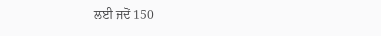ਲਈ ਜਦੋਂ 150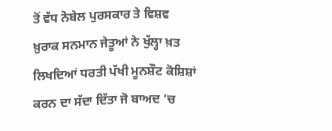ਤੋਂ ਵੱਧ ਨੋਬੇਲ ਪੁਰਸਕਾਰ ਤੇ ਵਿਸ਼ਵ ਖ਼ੁਰਾਕ ਸਨਮਾਨ ਜੇਤੂਆਂ ਨੇ ਖੁੱਲ੍ਹਾ ਖ਼ਤ ਲਿਖਦਿਆਂ ਧਰਤੀ ਪੱਖੀ ਮੂਨਸ਼ੌਟ ਕੋਸ਼ਿਸ਼ਾਂ ਕਰਨ ਦਾ ਸੱਦਾ ਦਿੱਤਾ ਜੋ ਬਾਅਦ ’ਚ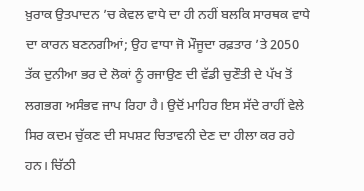ਖ਼ੁਰਾਕ ਉਤਪਾਦਨ ’ਚ ਕੇਵਲ ਵਾਧੇ ਦਾ ਹੀ ਨਹੀਂ ਬਲਕਿ ਸਾਰਥਕ ਵਾਧੇ ਦਾ ਕਾਰਨ ਬਣਨਗੀਆਂ; ਉਹ ਵਾਧਾ ਜੋ ਮੌਜੂਦਾ ਰਫ਼ਤਾਰ ’ਤੇ 2050 ਤੱਕ ਦੁਨੀਆ ਭਰ ਦੇ ਲੋਕਾਂ ਨੂੰ ਰਜਾਉਣ ਦੀ ਵੱਡੀ ਚੁਣੌਤੀ ਦੇ ਪੱਖ ਤੋਂ ਲਗਭਗ ਅਸੰਭਵ ਜਾਪ ਰਿਹਾ ਹੈ। ਉਦੋਂ ਮਾਹਿਰ ਇਸ ਸੱਦੇ ਰਾਹੀਂ ਵੇਲੇ ਸਿਰ ਕਦਮ ਚੁੱਕਣ ਦੀ ਸਪਸ਼ਟ ਚਿਤਾਵਨੀ ਦੇਣ ਦਾ ਹੀਲਾ ਕਰ ਰਹੇ ਹਨ। ਚਿੱਠੀ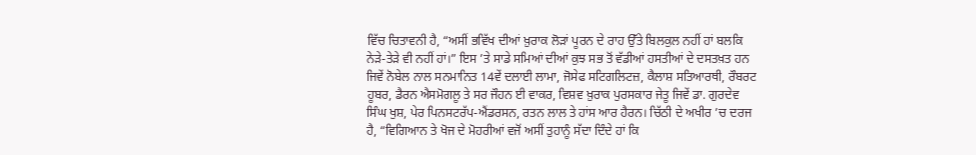ਵਿੱਚ ਚਿਤਾਵਨੀ ਹੈ, “ਅਸੀਂ ਭਵਿੱਖ ਦੀਆਂ ਖ਼ੁਰਾਕ ਲੋੜਾਂ ਪੂਰਨ ਦੇ ਰਾਹ ਉੱਤੇ ਬਿਲਕੁਲ ਨਹੀਂ ਹਾਂ ਬਲਕਿ ਨੇੜੇ-ਤੇੜੇ ਵੀ ਨਹੀਂ ਹਾਂ।” ਇਸ ’ਤੇ ਸਾਡੇ ਸਮਿਆਂ ਦੀਆਂ ਕੁਝ ਸਭ ਤੋਂ ਵੱਡੀਆਂ ਹਸਤੀਆਂ ਦੇ ਦਸਤਖ਼ਤ ਹਨ ਜਿਵੇਂ ਨੋਬੇਲ ਨਾਲ ਸਨਮਾਨਿਤ 14ਵੇਂ ਦਲਾਈ ਲਾਮਾ, ਜੋਸੇਫ ਸਟਿਗਲਿਟਜ਼, ਕੈਲਾਸ਼ ਸਤਿਆਰਥੀ, ਰੌਬਰਟ ਹੂਬਰ, ਡੈਰਨ ਐਸਮੋਗਲੂ ਤੇ ਸਰ ਜੌਹਨ ਈ ਵਾਕਰ, ਵਿਸ਼ਵ ਖ਼ੁਰਾਕ ਪੁਰਸਕਾਰ ਜੇਤੂ ਜਿਵੇਂ ਡਾ. ਗੁਰਦੇਵ ਸਿੰਘ ਖੁਸ਼, ਪੇਰ ਪਿਨਸਟਰੱਪ-ਐਂਡਰਸਨ, ਰਤਨ ਲਾਲ ਤੇ ਹਾਂਸ ਆਰ ਹੈਰਨ। ਚਿੱਠੀ ਦੇ ਅਖੀਰ ’ਚ ਦਰਜ ਹੈ, “ਵਿਗਿਆਨ ਤੇ ਖੋਜ ਦੇ ਮੋਹਰੀਆਂ ਵਜੋਂ ਅਸੀਂ ਤੁਹਾਨੂੰ ਸੱਦਾ ਦਿੰਦੇ ਹਾਂ ਕਿ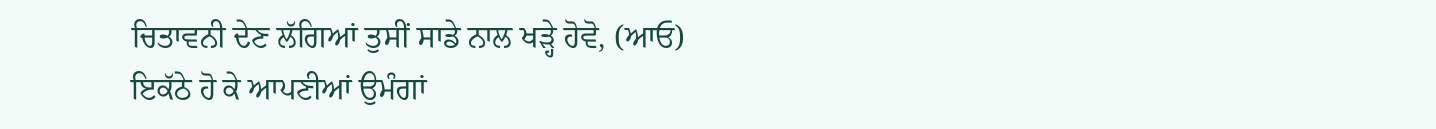ਚਿਤਾਵਨੀ ਦੇਣ ਲੱਗਿਆਂ ਤੁਸੀਂ ਸਾਡੇ ਨਾਲ ਖੜ੍ਹੇ ਹੋਵੋ, (ਆਓ) ਇਕੱਠੇ ਹੋ ਕੇ ਆਪਣੀਆਂ ਉਮੰਗਾਂ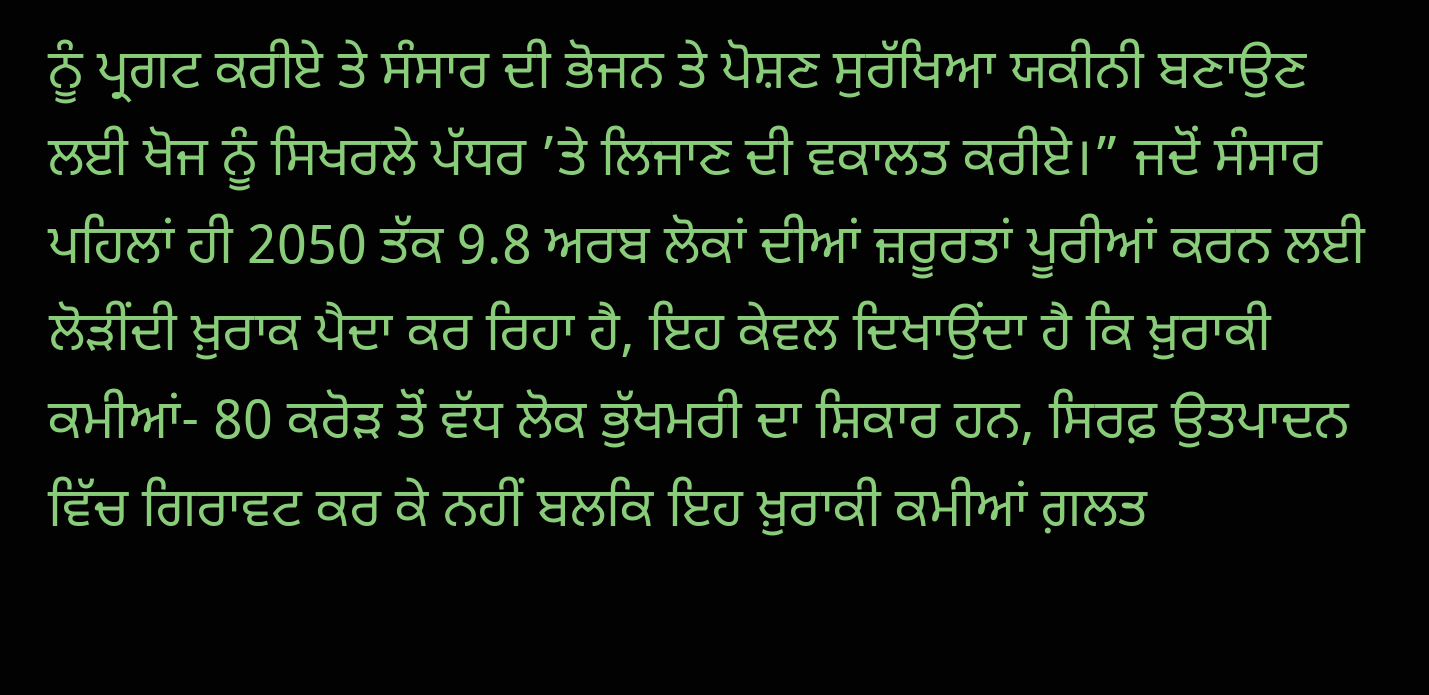ਨੂੰ ਪ੍ਰਗਟ ਕਰੀਏ ਤੇ ਸੰਸਾਰ ਦੀ ਭੋਜਨ ਤੇ ਪੋਸ਼ਣ ਸੁਰੱਖਿਆ ਯਕੀਨੀ ਬਣਾਉਣ ਲਈ ਖੋਜ ਨੂੰ ਸਿਖਰਲੇ ਪੱਧਰ ’ਤੇ ਲਿਜਾਣ ਦੀ ਵਕਾਲਤ ਕਰੀਏ।” ਜਦੋਂ ਸੰਸਾਰ ਪਹਿਲਾਂ ਹੀ 2050 ਤੱਕ 9.8 ਅਰਬ ਲੋਕਾਂ ਦੀਆਂ ਜ਼ਰੂਰਤਾਂ ਪੂਰੀਆਂ ਕਰਨ ਲਈ ਲੋੜੀਂਦੀ ਖ਼ੁਰਾਕ ਪੈਦਾ ਕਰ ਰਿਹਾ ਹੈ, ਇਹ ਕੇਵਲ ਦਿਖਾਉਂਦਾ ਹੈ ਕਿ ਖ਼ੁਰਾਕੀ ਕਮੀਆਂ- 80 ਕਰੋੜ ਤੋਂ ਵੱਧ ਲੋਕ ਭੁੱਖਮਰੀ ਦਾ ਸ਼ਿਕਾਰ ਹਨ, ਸਿਰਫ਼ ਉਤਪਾਦਨ ਵਿੱਚ ਗਿਰਾਵਟ ਕਰ ਕੇ ਨਹੀਂ ਬਲਕਿ ਇਹ ਖ਼ੁਰਾਕੀ ਕਮੀਆਂ ਗ਼ਲਤ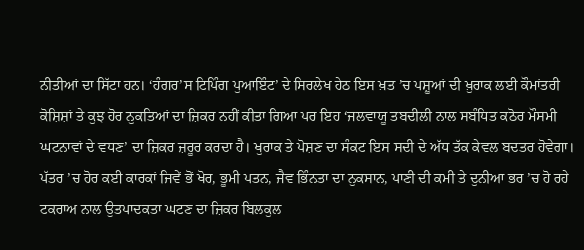ਨੀਤੀਆਂ ਦਾ ਸਿੱਟਾ ਹਨ। ‘ਹੰਗਰ’ਸ ਟਿਪਿੰਗ ਪੁਆਇੰਟ’ ਦੇ ਸਿਰਲੇਖ ਹੇਠ ਇਸ ਖ਼ਤ ’ਚ ਪਸ਼ੂਆਂ ਦੀ ਖ਼ੁਰਾਕ ਲਈ ਕੌਮਾਂਤਰੀ ਕੋਸ਼ਿਸ਼ਾਂ ਤੇ ਕੁਝ ਹੋਰ ਨੁਕਤਿਆਂ ਦਾ ਜ਼ਿਕਰ ਨਹੀਂ ਕੀਤਾ ਗਿਆ ਪਰ ਇਹ ‘ਜਲਵਾਯੂ ਤਬਦੀਲੀ ਨਾਲ ਸਬੰਧਿਤ ਕਠੋਰ ਮੌਸਮੀ ਘਟਨਾਵਾਂ ਦੇ ਵਧਣ’ ਦਾ ਜ਼ਿਕਰ ਜ਼ਰੂਰ ਕਰਦਾ ਹੈ। ਖੁਰਾਕ ਤੇ ਪੋਸ਼ਣ ਦਾ ਸੰਕਟ ਇਸ ਸਦੀ ਦੇ ਅੱਧ ਤੱਕ ਕੇਵਲ ਬਦਤਰ ਹੋਵੇਗਾ। ਪੱਤਰ ’ਚ ਹੋਰ ਕਈ ਕਾਰਕਾਂ ਜਿਵੇਂ ਭੋਂ ਖੋਰ, ਭੂਮੀ ਪਤਨ, ਜੈਵ ਭਿੰਨਤਾ ਦਾ ਨੁਕਸਾਨ, ਪਾਣੀ ਦੀ ਕਮੀ ਤੇ ਦੁਨੀਆ ਭਰ ’ਚ ਹੋ ਰਹੇ ਟਕਰਾਅ ਨਾਲ ਉਤਪਾਦਕਤਾ ਘਟਣ ਦਾ ਜ਼ਿਕਰ ਬਿਲਕੁਲ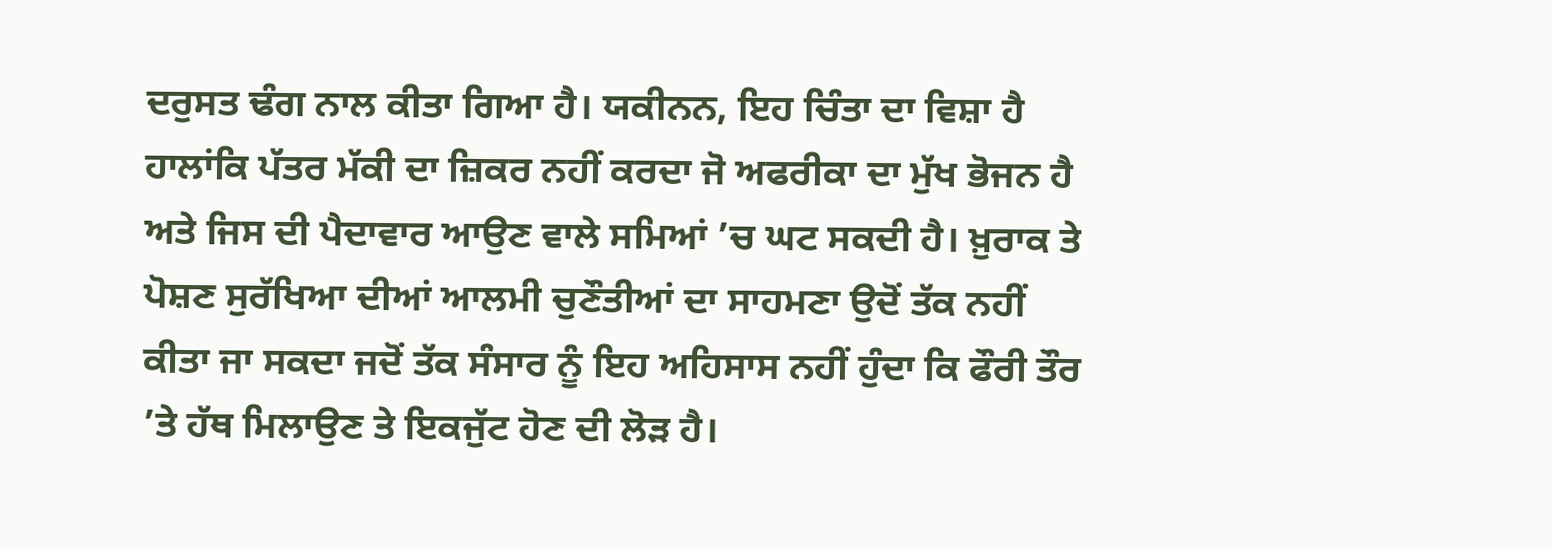ਦਰੁਸਤ ਢੰਗ ਨਾਲ ਕੀਤਾ ਗਿਆ ਹੈ। ਯਕੀਨਨ, ਇਹ ਚਿੰਤਾ ਦਾ ਵਿਸ਼ਾ ਹੈ ਹਾਲਾਂਕਿ ਪੱਤਰ ਮੱਕੀ ਦਾ ਜ਼ਿਕਰ ਨਹੀਂ ਕਰਦਾ ਜੋ ਅਫਰੀਕਾ ਦਾ ਮੁੱਖ ਭੋਜਨ ਹੈ ਅਤੇ ਜਿਸ ਦੀ ਪੈਦਾਵਾਰ ਆਉਣ ਵਾਲੇ ਸਮਿਆਂ ’ਚ ਘਟ ਸਕਦੀ ਹੈ। ਖ਼ੁਰਾਕ ਤੇ ਪੋਸ਼ਣ ਸੁਰੱਖਿਆ ਦੀਆਂ ਆਲਮੀ ਚੁਣੌਤੀਆਂ ਦਾ ਸਾਹਮਣਾ ਉਦੋਂ ਤੱਕ ਨਹੀਂ ਕੀਤਾ ਜਾ ਸਕਦਾ ਜਦੋਂ ਤੱਕ ਸੰਸਾਰ ਨੂੰ ਇਹ ਅਹਿਸਾਸ ਨਹੀਂ ਹੁੰਦਾ ਕਿ ਫੌਰੀ ਤੌਰ ’ਤੇ ਹੱਥ ਮਿਲਾਉਣ ਤੇ ਇਕਜੁੱਟ ਹੋਣ ਦੀ ਲੋੜ ਹੈ।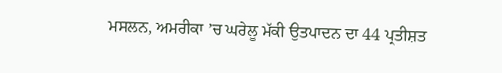ਮਸਲਨ, ਅਮਰੀਕਾ ’ਚ ਘਰੇਲੂ ਮੱਕੀ ਉਤਪਾਦਨ ਦਾ 44 ਪ੍ਰਤੀਸ਼ਤ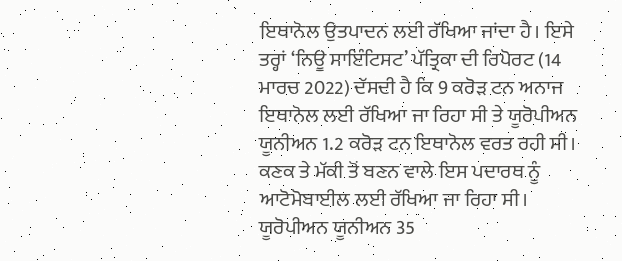ਇਥਾਨੋਲ ਉਤਪਾਦਨ ਲਈ ਰੱਖਿਆ ਜਾਂਦਾ ਹੈ। ਇਸੇ ਤਰ੍ਹਾਂ ‘ਨਿਊ ਸਾਇੰਟਿਸਟ’ ਪੱਤ੍ਰਿਕਾ ਦੀ ਰਿਪੋਰਟ (14 ਮਾਰਚ 2022) ਦੱਸਦੀ ਹੈ ਕਿ 9 ਕਰੋੜ ਟਨ ਅਨਾਜ ਇਥਾਨੋਲ ਲਈ ਰੱਖਿਆ ਜਾ ਰਿਹਾ ਸੀ ਤੇ ਯੂਰੋਪੀਅਨ ਯੂਨੀਅਨ 1.2 ਕਰੋੜ ਟਨ ਇਥਾਨੋਲ ਵਰਤ ਰਹੀ ਸੀ। ਕਣਕ ਤੇ ਮੱਕੀ ਤੋਂ ਬਣਨ ਵਾਲੇ ਇਸ ਪਦਾਰਥ ਨੂੰ ਆਟੋਮੋਬਾਈਲ ਲਈ ਰੱਖਿਆ ਜਾ ਰਿਹਾ ਸੀ। ਯੂਰੋਪੀਅਨ ਯੂਨੀਅਨ 35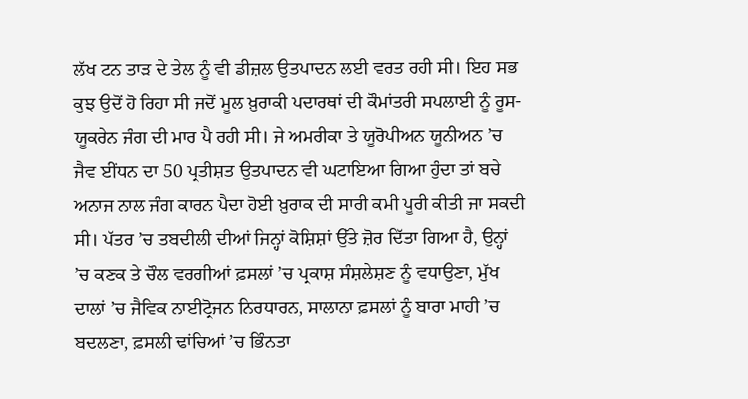ਲੱਖ ਟਨ ਤਾੜ ਦੇ ਤੇਲ ਨੂੰ ਵੀ ਡੀਜ਼ਲ ਉਤਪਾਦਨ ਲਈ ਵਰਤ ਰਹੀ ਸੀ। ਇਹ ਸਭ ਕੁਝ ਉਦੋਂ ਹੋ ਰਿਹਾ ਸੀ ਜਦੋਂ ਮੂਲ ਖ਼ੁਰਾਕੀ ਪਦਾਰਥਾਂ ਦੀ ਕੌਮਾਂਤਰੀ ਸਪਲਾਈ ਨੂੰ ਰੂਸ-ਯੂਕਰੇਨ ਜੰਗ ਦੀ ਮਾਰ ਪੈ ਰਹੀ ਸੀ। ਜੇ ਅਮਰੀਕਾ ਤੇ ਯੂਰੋਪੀਅਨ ਯੂਨੀਅਨ ’ਚ ਜੈਵ ਈਂਧਨ ਦਾ 50 ਪ੍ਰਤੀਸ਼ਤ ਉਤਪਾਦਨ ਵੀ ਘਟਾਇਆ ਗਿਆ ਹੁੰਦਾ ਤਾਂ ਬਚੇ ਅਨਾਜ ਨਾਲ ਜੰਗ ਕਾਰਨ ਪੈਦਾ ਹੋਈ ਖ਼ੁਰਾਕ ਦੀ ਸਾਰੀ ਕਮੀ ਪੂਰੀ ਕੀਤੀ ਜਾ ਸਕਦੀ ਸੀ। ਪੱਤਰ ’ਚ ਤਬਦੀਲੀ ਦੀਆਂ ਜਿਨ੍ਹਾਂ ਕੋਸ਼ਿਸ਼ਾਂ ਉੱਤੇ ਜ਼ੋਰ ਦਿੱਤਾ ਗਿਆ ਹੈ, ਉਨ੍ਹਾਂ ’ਚ ਕਣਕ ਤੇ ਚੌਲ ਵਰਗੀਆਂ ਫ਼ਸਲਾਂ ’ਚ ਪ੍ਰਕਾਸ਼ ਸੰਸ਼ਲੇਸ਼ਣ ਨੂੰ ਵਧਾਉਣਾ, ਮੁੱਖ ਦਾਲਾਂ ’ਚ ਜੈਵਿਕ ਨਾਈਟ੍ਰੋਜਨ ਨਿਰਧਾਰਨ, ਸਾਲਾਨਾ ਫ਼ਸਲਾਂ ਨੂੰ ਬਾਰਾ ਮਾਹੀ ’ਚ ਬਦਲਣਾ, ਫ਼ਸਲੀ ਢਾਂਚਿਆਂ ’ਚ ਭਿੰਨਤਾ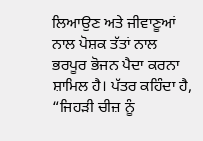ਲਿਆਉਣ ਅਤੇ ਜੀਵਾਣੂਆਂ ਨਾਲ ਪੋਸ਼ਕ ਤੱਤਾਂ ਨਾਲ ਭਰਪੂਰ ਭੋਜਨ ਪੈਦਾ ਕਰਨਾ ਸ਼ਾਮਿਲ ਹੈ। ਪੱਤਰ ਕਹਿੰਦਾ ਹੈ, “ਜਿਹੜੀ ਚੀਜ਼ ਨੂੰ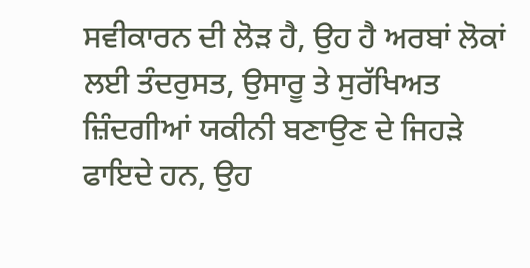ਸਵੀਕਾਰਨ ਦੀ ਲੋੜ ਹੈ, ਉਹ ਹੈ ਅਰਬਾਂ ਲੋਕਾਂ ਲਈ ਤੰਦਰੁਸਤ, ਉਸਾਰੂ ਤੇ ਸੁਰੱਖਿਅਤ ਜ਼ਿੰਦਗੀਆਂ ਯਕੀਨੀ ਬਣਾਉਣ ਦੇ ਜਿਹੜੇ ਫਾਇਦੇ ਹਨ, ਉਹ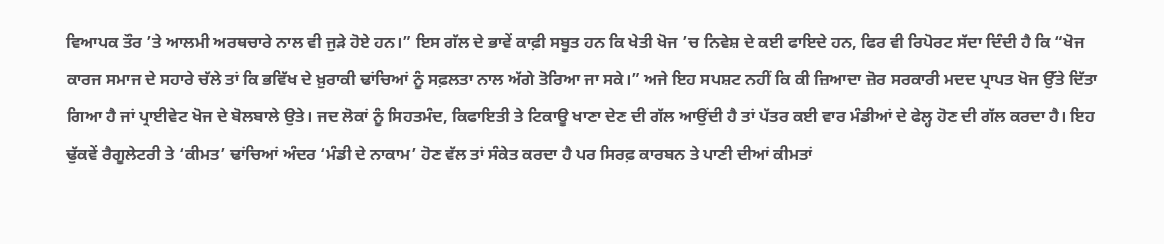ਵਿਆਪਕ ਤੌਰ ’ਤੇ ਆਲਮੀ ਅਰਥਚਾਰੇ ਨਾਲ ਵੀ ਜੁੜੇ ਹੋਏ ਹਨ।” ਇਸ ਗੱਲ ਦੇ ਭਾਵੇਂ ਕਾਫ਼ੀ ਸਬੂਤ ਹਨ ਕਿ ਖੇਤੀ ਖੋਜ ’ਚ ਨਿਵੇਸ਼ ਦੇ ਕਈ ਫਾਇਦੇ ਹਨ, ਫਿਰ ਵੀ ਰਿਪੋਰਟ ਸੱਦਾ ਦਿੰਦੀ ਹੈ ਕਿ “ਖੋਜ ਕਾਰਜ ਸਮਾਜ ਦੇ ਸਹਾਰੇ ਚੱਲੇ ਤਾਂ ਕਿ ਭਵਿੱਖ ਦੇ ਖ਼ੁਰਾਕੀ ਢਾਂਚਿਆਂ ਨੂੰ ਸਫ਼ਲਤਾ ਨਾਲ ਅੱਗੇ ਤੋਰਿਆ ਜਾ ਸਕੇ।” ਅਜੇ ਇਹ ਸਪਸ਼ਟ ਨਹੀਂ ਕਿ ਕੀ ਜ਼ਿਆਦਾ ਜ਼ੋਰ ਸਰਕਾਰੀ ਮਦਦ ਪ੍ਰਾਪਤ ਖੋਜ ਉੱਤੇ ਦਿੱਤਾ ਗਿਆ ਹੈ ਜਾਂ ਪ੍ਰਾਈਵੇਟ ਖੋਜ ਦੇ ਬੋਲਬਾਲੇ ਉਤੇ। ਜਦ ਲੋਕਾਂ ਨੂੰ ਸਿਹਤਮੰਦ, ਕਿਫਾਇਤੀ ਤੇ ਟਿਕਾਊ ਖਾਣਾ ਦੇਣ ਦੀ ਗੱਲ ਆਉਂਦੀ ਹੈ ਤਾਂ ਪੱਤਰ ਕਈ ਵਾਰ ਮੰਡੀਆਂ ਦੇ ਫੇਲ੍ਹ ਹੋਣ ਦੀ ਗੱਲ ਕਰਦਾ ਹੈ। ਇਹ ਢੁੱਕਵੇਂ ਰੈਗੂਲੇਟਰੀ ਤੇ ‘ਕੀਮਤ’ ਢਾਂਚਿਆਂ ਅੰਦਰ ‘ਮੰਡੀ ਦੇ ਨਾਕਾਮ’ ਹੋਣ ਵੱਲ ਤਾਂ ਸੰਕੇਤ ਕਰਦਾ ਹੈ ਪਰ ਸਿਰਫ਼ ਕਾਰਬਨ ਤੇ ਪਾਣੀ ਦੀਆਂ ਕੀਮਤਾਂ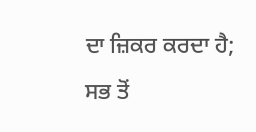ਦਾ ਜ਼ਿਕਰ ਕਰਦਾ ਹੈ; ਸਭ ਤੋਂ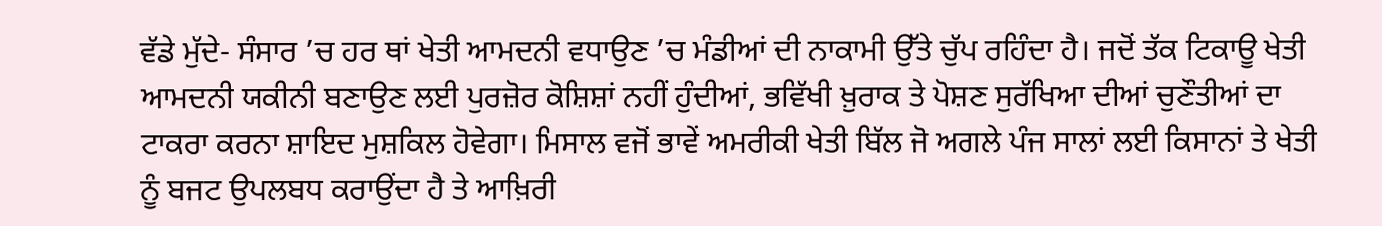ਵੱਡੇ ਮੁੱਦੇ- ਸੰਸਾਰ ’ਚ ਹਰ ਥਾਂ ਖੇਤੀ ਆਮਦਨੀ ਵਧਾਉਣ ’ਚ ਮੰਡੀਆਂ ਦੀ ਨਾਕਾਮੀ ਉੱਤੇ ਚੁੱਪ ਰਹਿੰਦਾ ਹੈ। ਜਦੋਂ ਤੱਕ ਟਿਕਾਊ ਖੇਤੀ ਆਮਦਨੀ ਯਕੀਨੀ ਬਣਾਉਣ ਲਈ ਪੁਰਜ਼ੋਰ ਕੋਸ਼ਿਸ਼ਾਂ ਨਹੀਂ ਹੁੰਦੀਆਂ, ਭਵਿੱਖੀ ਖ਼ੁਰਾਕ ਤੇ ਪੋਸ਼ਣ ਸੁਰੱਖਿਆ ਦੀਆਂ ਚੁਣੌਤੀਆਂ ਦਾ ਟਾਕਰਾ ਕਰਨਾ ਸ਼ਾਇਦ ਮੁਸ਼ਕਿਲ ਹੋਵੇਗਾ। ਮਿਸਾਲ ਵਜੋਂ ਭਾਵੇਂ ਅਮਰੀਕੀ ਖੇਤੀ ਬਿੱਲ ਜੋ ਅਗਲੇ ਪੰਜ ਸਾਲਾਂ ਲਈ ਕਿਸਾਨਾਂ ਤੇ ਖੇਤੀ ਨੂੰ ਬਜਟ ਉਪਲਬਧ ਕਰਾਉਂਦਾ ਹੈ ਤੇ ਆਖ਼ਿਰੀ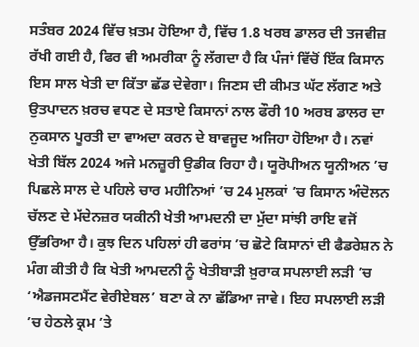ਸਤੰਬਰ 2024 ਵਿੱਚ ਖ਼ਤਮ ਹੋਇਆ ਹੈ, ਵਿੱਚ 1.8 ਖਰਬ ਡਾਲਰ ਦੀ ਤਜਵੀਜ਼ ਰੱਖੀ ਗਈ ਹੈ, ਫਿਰ ਵੀ ਅਮਰੀਕਾ ਨੂੰ ਲੱਗਦਾ ਹੈ ਕਿ ਪੰਜਾਂ ਵਿੱਚੋਂ ਇੱਕ ਕਿਸਾਨ ਇਸ ਸਾਲ ਖੇਤੀ ਦਾ ਕਿੱਤਾ ਛੱਡ ਦੇਵੇਗਾ। ਜਿਣਸ ਦੀ ਕੀਮਤ ਘੱਟ ਲੱਗਣ ਅਤੇ ਉਤਪਾਦਨ ਖ਼ਰਚ ਵਧਣ ਦੇ ਸਤਾਏ ਕਿਸਾਨਾਂ ਨਾਲ ਫੌਰੀ 10 ਅਰਬ ਡਾਲਰ ਦਾ ਨੁਕਸਾਨ ਪੂਰਤੀ ਦਾ ਵਾਅਦਾ ਕਰਨ ਦੇ ਬਾਵਜੂਦ ਅਜਿਹਾ ਹੋਇਆ ਹੈ। ਨਵਾਂ ਖੇਤੀ ਬਿੱਲ 2024 ਅਜੇ ਮਨਜ਼ੂਰੀ ਉਡੀਕ ਰਿਹਾ ਹੈ। ਯੂਰੋਪੀਅਨ ਯੂਨੀਅਨ ’ਚ ਪਿਛਲੇ ਸਾਲ ਦੇ ਪਹਿਲੇ ਚਾਰ ਮਹੀਨਿਆਂ ’ਚ 24 ਮੁਲਕਾਂ ’ਚ ਕਿਸਾਨ ਅੰਦੋਲਨ ਚੱਲਣ ਦੇ ਮੱਦੇਨਜ਼ਰ ਯਕੀਨੀ ਖੇਤੀ ਆਮਦਨੀ ਦਾ ਮੁੱਦਾ ਸਾਂਝੀ ਰਾਇ ਵਜੋਂ ਉੱਭਰਿਆ ਹੈ। ਕੁਝ ਦਿਨ ਪਹਿਲਾਂ ਹੀ ਫਰਾਂਸ ’ਚ ਛੋਟੇ ਕਿਸਾਨਾਂ ਦੀ ਫੈਡਰੇਸ਼ਨ ਨੇ ਮੰਗ ਕੀਤੀ ਹੈ ਕਿ ਖੇਤੀ ਆਮਦਨੀ ਨੂੰ ਖੇਤੀਬਾੜੀ ਖ਼ੁਰਾਕ ਸਪਲਾਈ ਲੜੀ ’ਚ ‘ਐਡਜਸਟਮੈਂਟ ਵੇਰੀਏਬਲ’ ਬਣਾ ਕੇ ਨਾ ਛੱਡਿਆ ਜਾਵੇ। ਇਹ ਸਪਲਾਈ ਲੜੀ ’ਚ ਹੇਠਲੇ ਕ੍ਰਮ ’ਤੇ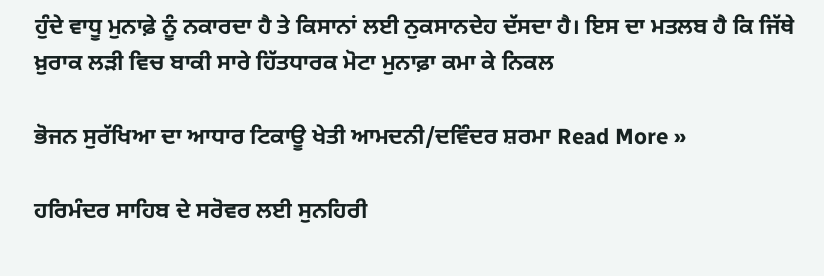ਹੁੰਦੇ ਵਾਧੂ ਮੁਨਾਫ਼ੇ ਨੂੰ ਨਕਾਰਦਾ ਹੈ ਤੇ ਕਿਸਾਨਾਂ ਲਈ ਨੁਕਸਾਨਦੇਹ ਦੱਸਦਾ ਹੈ। ਇਸ ਦਾ ਮਤਲਬ ਹੈ ਕਿ ਜਿੱਥੇ ਖ਼ੁਰਾਕ ਲੜੀ ਵਿਚ ਬਾਕੀ ਸਾਰੇ ਹਿੱਤਧਾਰਕ ਮੋਟਾ ਮੁਨਾਫ਼ਾ ਕਮਾ ਕੇ ਨਿਕਲ

ਭੋਜਨ ਸੁਰੱਖਿਆ ਦਾ ਆਧਾਰ ਟਿਕਾਊ ਖੇਤੀ ਆਮਦਨੀ/ਦਵਿੰਦਰ ਸ਼ਰਮਾ Read More »

ਹਰਿਮੰਦਰ ਸਾਹਿਬ ਦੇ ਸਰੋਵਰ ਲਈ ਸੁਨਹਿਰੀ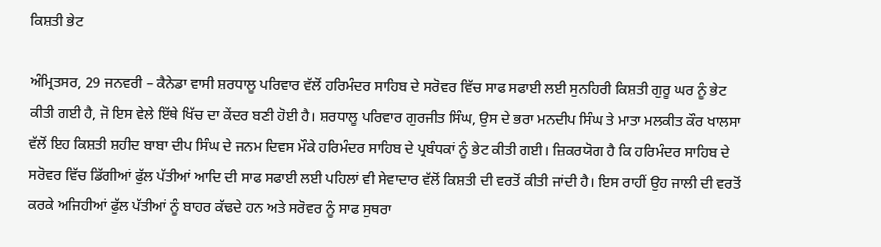ਕਿਸ਼ਤੀ ਭੇਟ

ਅੰਮ੍ਰਿਤਸਰ, 29 ਜਨਵਰੀ – ਕੈਨੇਡਾ ਵਾਸੀ ਸ਼ਰਧਾਲੂ ਪਰਿਵਾਰ ਵੱਲੋਂ ਹਰਿਮੰਦਰ ਸਾਹਿਬ ਦੇ ਸਰੋਵਰ ਵਿੱਚ ਸਾਫ ਸਫਾਈ ਲਈ ਸੁਨਹਿਰੀ ਕਿਸ਼ਤੀ ਗੁਰੂ ਘਰ ਨੂੰ ਭੇਟ ਕੀਤੀ ਗਈ ਹੈ, ਜੋ ਇਸ ਵੇਲੇ ਇੱਥੇ ਖਿੱਚ ਦਾ ਕੇਂਦਰ ਬਣੀ ਹੋਈ ਹੈ। ਸ਼ਰਧਾਲੂ ਪਰਿਵਾਰ ਗੁਰਜੀਤ ਸਿੰਘ, ਉਸ ਦੇ ਭਰਾ ਮਨਦੀਪ ਸਿੰਘ ਤੇ ਮਾਤਾ ਮਲਕੀਤ ਕੌਰ ਖਾਲਸਾ ਵੱਲੋਂ ਇਹ ਕਿਸ਼ਤੀ ਸ਼ਹੀਦ ਬਾਬਾ ਦੀਪ ਸਿੰਘ ਦੇ ਜਨਮ ਦਿਵਸ ਮੌਕੇ ਹਰਿਮੰਦਰ ਸਾਹਿਬ ਦੇ ਪ੍ਰਬੰਧਕਾਂ ਨੂੰ ਭੇਟ ਕੀਤੀ ਗਈ। ਜ਼ਿਕਰਯੋਗ ਹੈ ਕਿ ਹਰਿਮੰਦਰ ਸਾਹਿਬ ਦੇ ਸਰੋਵਰ ਵਿੱਚ ਡਿੱਗੀਆਂ ਫੁੱਲ ਪੱਤੀਆਂ ਆਦਿ ਦੀ ਸਾਫ ਸਫਾਈ ਲਈ ਪਹਿਲਾਂ ਵੀ ਸੇਵਾਦਾਰ ਵੱਲੋਂ ਕਿਸ਼ਤੀ ਦੀ ਵਰਤੋਂ ਕੀਤੀ ਜਾਂਦੀ ਹੈ। ਇਸ ਰਾਹੀਂ ਉਹ ਜਾਲੀ ਦੀ ਵਰਤੋਂ ਕਰਕੇ ਅਜਿਹੀਆਂ ਫੁੱਲ ਪੱਤੀਆਂ ਨੂੰ ਬਾਹਰ ਕੱਢਦੇ ਹਨ ਅਤੇ ਸਰੋਵਰ ਨੂੰ ਸਾਫ ਸੁਥਰਾ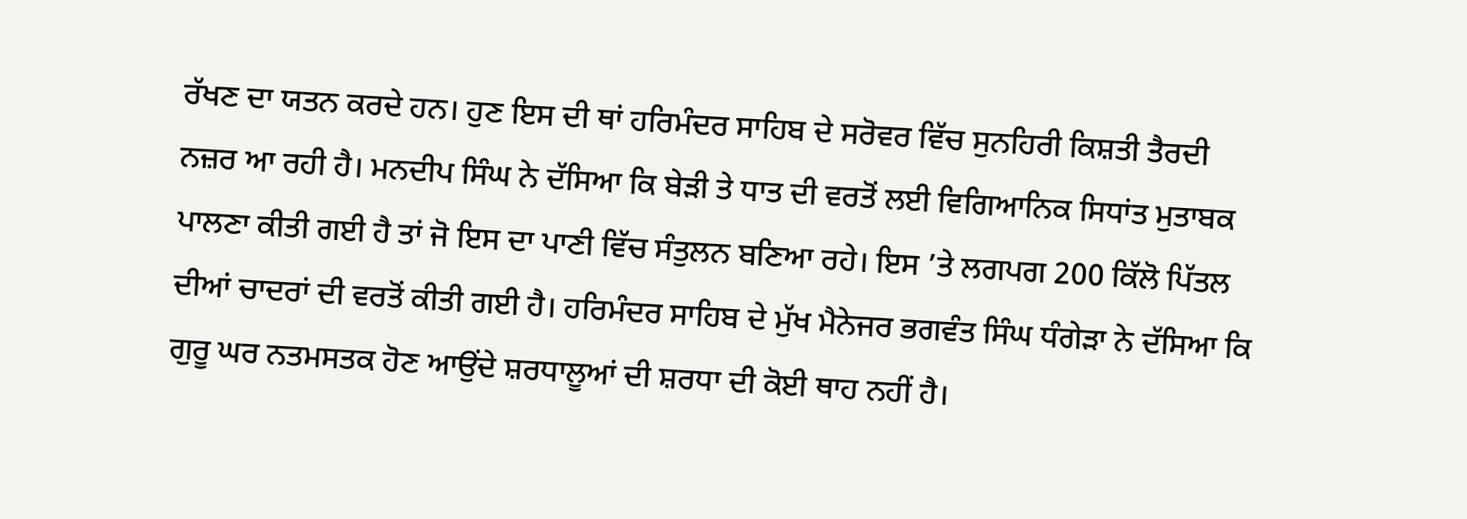ਰੱਖਣ ਦਾ ਯਤਨ ਕਰਦੇ ਹਨ। ਹੁਣ ਇਸ ਦੀ ਥਾਂ ਹਰਿਮੰਦਰ ਸਾਹਿਬ ਦੇ ਸਰੋਵਰ ਵਿੱਚ ਸੁਨਹਿਰੀ ਕਿਸ਼ਤੀ ਤੈਰਦੀ ਨਜ਼ਰ ਆ ਰਹੀ ਹੈ। ਮਨਦੀਪ ਸਿੰਘ ਨੇ ਦੱਸਿਆ ਕਿ ਬੇੜੀ ਤੇ ਧਾਤ ਦੀ ਵਰਤੋਂ ਲਈ ਵਿਗਿਆਨਿਕ ਸਿਧਾਂਤ ਮੁਤਾਬਕ ਪਾਲਣਾ ਕੀਤੀ ਗਈ ਹੈ ਤਾਂ ਜੋ ਇਸ ਦਾ ਪਾਣੀ ਵਿੱਚ ਸੰਤੁਲਨ ਬਣਿਆ ਰਹੇ। ਇਸ ’ਤੇ ਲਗਪਗ 200 ਕਿੱਲੋ ਪਿੱਤਲ ਦੀਆਂ ਚਾਦਰਾਂ ਦੀ ਵਰਤੋਂ ਕੀਤੀ ਗਈ ਹੈ। ਹਰਿਮੰਦਰ ਸਾਹਿਬ ਦੇ ਮੁੱਖ ਮੈਨੇਜਰ ਭਗਵੰਤ ਸਿੰਘ ਧੰਗੇੜਾ ਨੇ ਦੱਸਿਆ ਕਿ ਗੁਰੂ ਘਰ ਨਤਮਸਤਕ ਹੋਣ ਆਉਂਦੇ ਸ਼ਰਧਾਲੂਆਂ ਦੀ ਸ਼ਰਧਾ ਦੀ ਕੋਈ ਥਾਹ ਨਹੀਂ ਹੈ।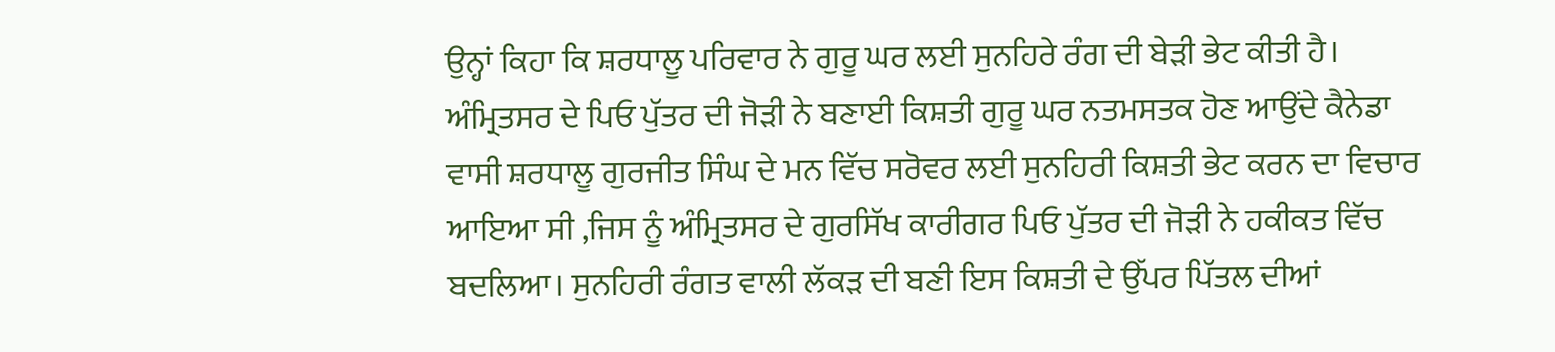ਉਨ੍ਹਾਂ ਕਿਹਾ ਕਿ ਸ਼ਰਧਾਲੂ ਪਰਿਵਾਰ ਨੇ ਗੁਰੂ ਘਰ ਲਈ ਸੁਨਹਿਰੇ ਰੰਗ ਦੀ ਬੇੜੀ ਭੇਟ ਕੀਤੀ ਹੈ। ਅੰਮ੍ਰਿਤਸਰ ਦੇ ਪਿਓ ਪੁੱਤਰ ਦੀ ਜੋੜੀ ਨੇ ਬਣਾਈ ਕਿਸ਼ਤੀ ਗੁਰੂ ਘਰ ਨਤਮਸਤਕ ਹੋਣ ਆਉਂਦੇ ਕੈਨੇਡਾ ਵਾਸੀ ਸ਼ਰਧਾਲੂ ਗੁਰਜੀਤ ਸਿੰਘ ਦੇ ਮਨ ਵਿੱਚ ਸਰੋਵਰ ਲਈ ਸੁਨਹਿਰੀ ਕਿਸ਼ਤੀ ਭੇਟ ਕਰਨ ਦਾ ਵਿਚਾਰ ਆਇਆ ਸੀ ,ਜਿਸ ਨੂੰ ਅੰਮ੍ਰਿਤਸਰ ਦੇ ਗੁਰਸਿੱਖ ਕਾਰੀਗਰ ਪਿਓ ਪੁੱਤਰ ਦੀ ਜੋੜੀ ਨੇ ਹਕੀਕਤ ਵਿੱਚ ਬਦਲਿਆ। ਸੁਨਹਿਰੀ ਰੰਗਤ ਵਾਲੀ ਲੱਕੜ ਦੀ ਬਣੀ ਇਸ ਕਿਸ਼ਤੀ ਦੇ ਉੱਪਰ ਪਿੱਤਲ ਦੀਆਂ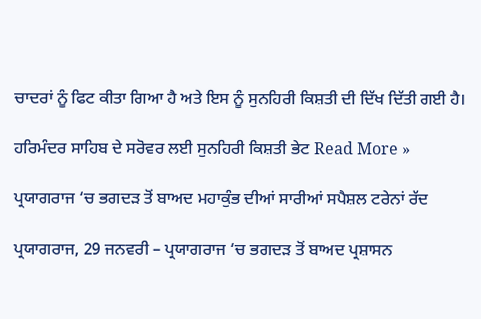ਚਾਦਰਾਂ ਨੂੰ ਫਿਟ ਕੀਤਾ ਗਿਆ ਹੈ ਅਤੇ ਇਸ ਨੂੰ ਸੁਨਹਿਰੀ ਕਿਸ਼ਤੀ ਦੀ ਦਿੱਖ ਦਿੱਤੀ ਗਈ ਹੈ।

ਹਰਿਮੰਦਰ ਸਾਹਿਬ ਦੇ ਸਰੋਵਰ ਲਈ ਸੁਨਹਿਰੀ ਕਿਸ਼ਤੀ ਭੇਟ Read More »

ਪ੍ਰਯਾਗਰਾਜ ‘ਚ ਭਗਦੜ ਤੋਂ ਬਾਅਦ ਮਹਾਕੁੰਭ ਦੀਆਂ ਸਾਰੀਆਂ ਸਪੈਸ਼ਲ ਟਰੇਨਾਂ ਰੱਦ

ਪ੍ਰਯਾਗਰਾਜ, 29 ਜਨਵਰੀ – ਪ੍ਰਯਾਗਰਾਜ ‘ਚ ਭਗਦੜ ਤੋਂ ਬਾਅਦ ਪ੍ਰਸ਼ਾਸਨ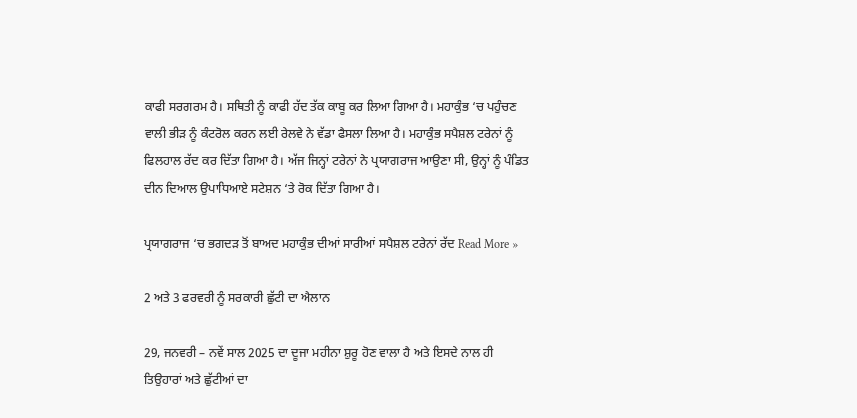ਕਾਫੀ ਸਰਗਰਮ ਹੈ। ਸਥਿਤੀ ਨੂੰ ਕਾਫੀ ਹੱਦ ਤੱਕ ਕਾਬੂ ਕਰ ਲਿਆ ਗਿਆ ਹੈ। ਮਹਾਕੁੰਭ ‘ਚ ਪਹੁੰਚਣ ਵਾਲੀ ਭੀੜ ਨੂੰ ਕੰਟਰੋਲ ਕਰਨ ਲਈ ਰੇਲਵੇ ਨੇ ਵੱਡਾ ਫੈਸਲਾ ਲਿਆ ਹੈ। ਮਹਾਕੁੰਭ ਸਪੈਸ਼ਲ ਟਰੇਨਾਂ ਨੂੰ ਫਿਲਹਾਲ ਰੱਦ ਕਰ ਦਿੱਤਾ ਗਿਆ ਹੈ। ਅੱਜ ਜਿਨ੍ਹਾਂ ਟਰੇਨਾਂ ਨੇ ਪ੍ਰਯਾਗਰਾਜ ਆਉਣਾ ਸੀ, ਉਨ੍ਹਾਂ ਨੂੰ ਪੰਡਿਤ ਦੀਨ ਦਿਆਲ ਉਪਾਧਿਆਏ ਸਟੇਸ਼ਨ ‘ਤੇ ਰੋਕ ਦਿੱਤਾ ਗਿਆ ਹੈ।

ਪ੍ਰਯਾਗਰਾਜ ‘ਚ ਭਗਦੜ ਤੋਂ ਬਾਅਦ ਮਹਾਕੁੰਭ ਦੀਆਂ ਸਾਰੀਆਂ ਸਪੈਸ਼ਲ ਟਰੇਨਾਂ ਰੱਦ Read More »

2 ਅਤੇ 3 ਫਰਵਰੀ ਨੂੰ ਸਰਕਾਰੀ ਛੁੱਟੀ ਦਾ ਐਲਾਨ

29, ਜਨਵਰੀ – ਨਵੇਂ ਸਾਲ 2025 ਦਾ ਦੂਜਾ ਮਹੀਨਾ ਸ਼ੁਰੂ ਹੋਣ ਵਾਲਾ ਹੈ ਅਤੇ ਇਸਦੇ ਨਾਲ ਹੀ ਤਿਉਹਾਰਾਂ ਅਤੇ ਛੁੱਟੀਆਂ ਦਾ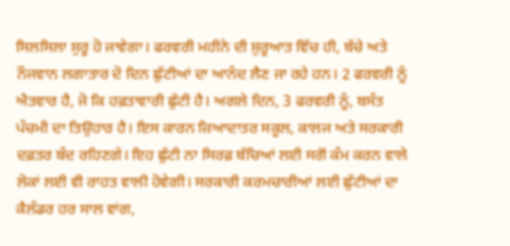ਸਿਲਸਿਲਾ ਸ਼ੁਰੂ ਹੋ ਜਾਵੇਗਾ। ਫਰਵਰੀ ਮਹੀਨੇ ਦੀ ਸ਼ੁਰੂਆਤ ਵਿੱਚ ਹੀ, ਬੱਚੇ ਅਤੇ ਨੌਜਵਾਨ ਲਗਾਤਾਰ ਦੋ ਦਿਨ ਛੁੱਟੀਆਂ ਦਾ ਆਨੰਦ ਲੈਣ ਜਾ ਰਹੇ ਹਨ। 2 ਫਰਵਰੀ ਨੂੰ ਐਤਵਾਰ ਹੈ, ਜੋ ਕਿ ਹਫ਼ਤਾਵਾਰੀ ਛੁੱਟੀ ਹੈ। ਅਗਲੇ ਦਿਨ, 3 ਫਰਵਰੀ ਨੂੰ, ਬਸੰਤ ਪੰਚਮੀ ਦਾ ਤਿਉਹਾਰ ਹੈ। ਇਸ ਕਾਰਨ ਜ਼ਿਆਦਾਤਰ ਸਕੂਲ, ਕਾਲਜ ਅਤੇ ਸਰਕਾਰੀ ਦਫ਼ਤਰ ਬੰਦ ਰਹਿਣਗੇ। ਇਹ ਛੁੱਟੀ ਨਾ ਸਿਰਫ਼ ਬੱਚਿਆਂ ਲਈ ਸਗੋਂ ਕੰਮ ਕਰਨ ਵਾਲੇ ਲੋਕਾਂ ਲਈ ਵੀ ਰਾਹਤ ਵਾਲੀ ਹੋਵੇਗੀ। ਸਰਕਾਰੀ ਕਰਮਚਾਰੀਆਂ ਲਈ ਛੁੱਟੀਆਂ ਦਾ ਕੈਲੰਡਰ ਹਰ ਸਾਲ ਵਾਂਗ,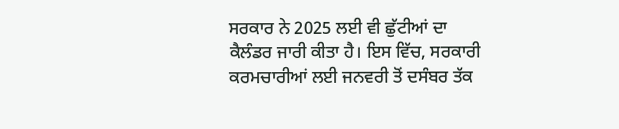ਸਰਕਾਰ ਨੇ 2025 ਲਈ ਵੀ ਛੁੱਟੀਆਂ ਦਾ ਕੈਲੰਡਰ ਜਾਰੀ ਕੀਤਾ ਹੈ। ਇਸ ਵਿੱਚ, ਸਰਕਾਰੀ ਕਰਮਚਾਰੀਆਂ ਲਈ ਜਨਵਰੀ ਤੋਂ ਦਸੰਬਰ ਤੱਕ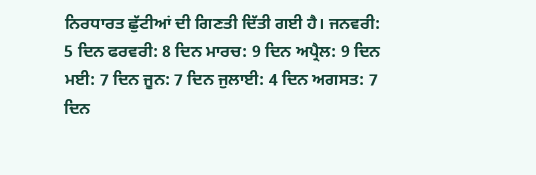ਨਿਰਧਾਰਤ ਛੁੱਟੀਆਂ ਦੀ ਗਿਣਤੀ ਦਿੱਤੀ ਗਈ ਹੈ। ਜਨਵਰੀ: 5 ਦਿਨ ਫਰਵਰੀ: 8 ਦਿਨ ਮਾਰਚ: 9 ਦਿਨ ਅਪ੍ਰੈਲ: 9 ਦਿਨ ਮਈ: 7 ਦਿਨ ਜੂਨ: 7 ਦਿਨ ਜੁਲਾਈ: 4 ਦਿਨ ਅਗਸਤ: 7 ਦਿਨ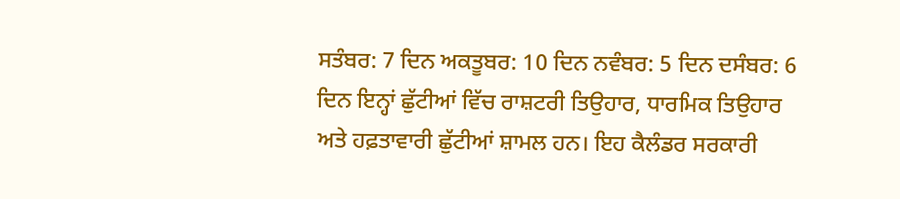ਸਤੰਬਰ: 7 ਦਿਨ ਅਕਤੂਬਰ: 10 ਦਿਨ ਨਵੰਬਰ: 5 ਦਿਨ ਦਸੰਬਰ: 6 ਦਿਨ ਇਨ੍ਹਾਂ ਛੁੱਟੀਆਂ ਵਿੱਚ ਰਾਸ਼ਟਰੀ ਤਿਉਹਾਰ, ਧਾਰਮਿਕ ਤਿਉਹਾਰ ਅਤੇ ਹਫ਼ਤਾਵਾਰੀ ਛੁੱਟੀਆਂ ਸ਼ਾਮਲ ਹਨ। ਇਹ ਕੈਲੰਡਰ ਸਰਕਾਰੀ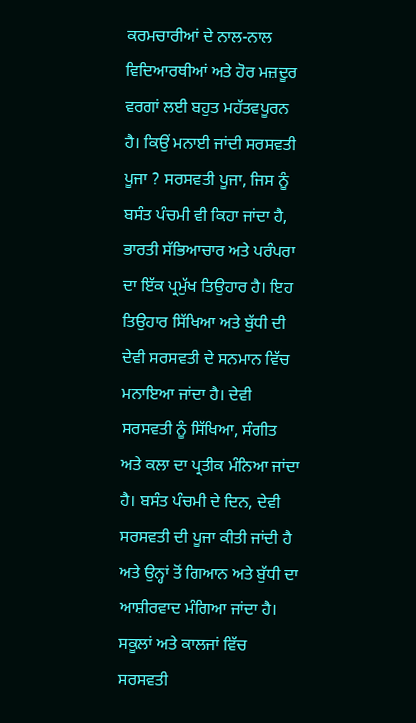ਕਰਮਚਾਰੀਆਂ ਦੇ ਨਾਲ-ਨਾਲ ਵਿਦਿਆਰਥੀਆਂ ਅਤੇ ਹੋਰ ਮਜ਼ਦੂਰ ਵਰਗਾਂ ਲਈ ਬਹੁਤ ਮਹੱਤਵਪੂਰਨ ਹੈ। ਕਿਉਂ ਮਨਾਈ ਜਾਂਦੀ ਸਰਸਵਤੀ ਪੂਜਾ ? ਸਰਸਵਤੀ ਪੂਜਾ, ਜਿਸ ਨੂੰ ਬਸੰਤ ਪੰਚਮੀ ਵੀ ਕਿਹਾ ਜਾਂਦਾ ਹੈ, ਭਾਰਤੀ ਸੱਭਿਆਚਾਰ ਅਤੇ ਪਰੰਪਰਾ ਦਾ ਇੱਕ ਪ੍ਰਮੁੱਖ ਤਿਉਹਾਰ ਹੈ। ਇਹ ਤਿਉਹਾਰ ਸਿੱਖਿਆ ਅਤੇ ਬੁੱਧੀ ਦੀ ਦੇਵੀ ਸਰਸਵਤੀ ਦੇ ਸਨਮਾਨ ਵਿੱਚ ਮਨਾਇਆ ਜਾਂਦਾ ਹੈ। ਦੇਵੀ ਸਰਸਵਤੀ ਨੂੰ ਸਿੱਖਿਆ, ਸੰਗੀਤ ਅਤੇ ਕਲਾ ਦਾ ਪ੍ਰਤੀਕ ਮੰਨਿਆ ਜਾਂਦਾ ਹੈ। ਬਸੰਤ ਪੰਚਮੀ ਦੇ ਦਿਨ, ਦੇਵੀ ਸਰਸਵਤੀ ਦੀ ਪੂਜਾ ਕੀਤੀ ਜਾਂਦੀ ਹੈ ਅਤੇ ਉਨ੍ਹਾਂ ਤੋਂ ਗਿਆਨ ਅਤੇ ਬੁੱਧੀ ਦਾ ਆਸ਼ੀਰਵਾਦ ਮੰਗਿਆ ਜਾਂਦਾ ਹੈ। ਸਕੂਲਾਂ ਅਤੇ ਕਾਲਜਾਂ ਵਿੱਚ ਸਰਸਵਤੀ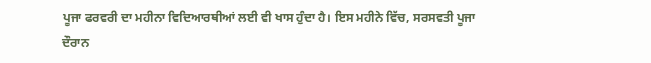ਪੂਜਾ ਫਰਵਰੀ ਦਾ ਮਹੀਨਾ ਵਿਦਿਆਰਥੀਆਂ ਲਈ ਵੀ ਖਾਸ ਹੁੰਦਾ ਹੈ। ਇਸ ਮਹੀਨੇ ਵਿੱਚ, ਸਰਸਵਤੀ ਪੂਜਾ ਦੌਰਾਨ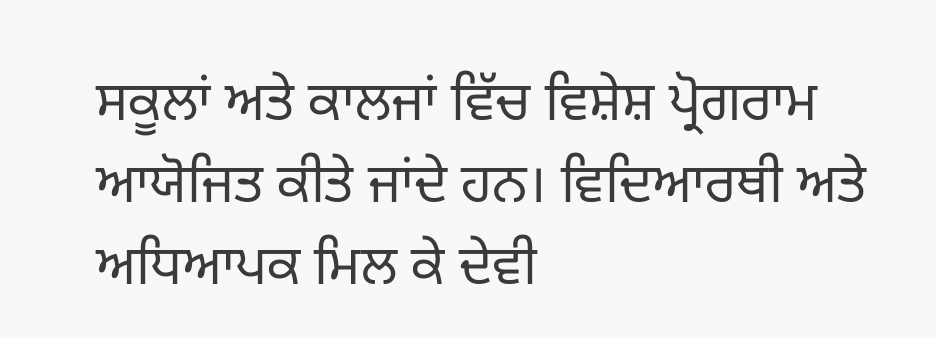ਸਕੂਲਾਂ ਅਤੇ ਕਾਲਜਾਂ ਵਿੱਚ ਵਿਸ਼ੇਸ਼ ਪ੍ਰੋਗਰਾਮ ਆਯੋਜਿਤ ਕੀਤੇ ਜਾਂਦੇ ਹਨ। ਵਿਦਿਆਰਥੀ ਅਤੇ ਅਧਿਆਪਕ ਮਿਲ ਕੇ ਦੇਵੀ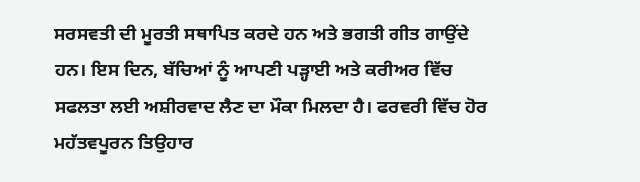ਸਰਸਵਤੀ ਦੀ ਮੂਰਤੀ ਸਥਾਪਿਤ ਕਰਦੇ ਹਨ ਅਤੇ ਭਗਤੀ ਗੀਤ ਗਾਉਂਦੇ ਹਨ। ਇਸ ਦਿਨ, ਬੱਚਿਆਂ ਨੂੰ ਆਪਣੀ ਪੜ੍ਹਾਈ ਅਤੇ ਕਰੀਅਰ ਵਿੱਚ ਸਫਲਤਾ ਲਈ ਅਸ਼ੀਰਵਾਦ ਲੈਣ ਦਾ ਮੌਕਾ ਮਿਲਦਾ ਹੈ। ਫਰਵਰੀ ਵਿੱਚ ਹੋਰ ਮਹੱਤਵਪੂਰਨ ਤਿਉਹਾਰ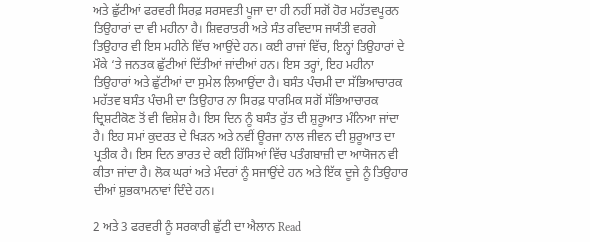ਅਤੇ ਛੁੱਟੀਆਂ ਫਰਵਰੀ ਸਿਰਫ਼ ਸਰਸਵਤੀ ਪੂਜਾ ਦਾ ਹੀ ਨਹੀਂ ਸਗੋਂ ਹੋਰ ਮਹੱਤਵਪੂਰਨ ਤਿਉਹਾਰਾਂ ਦਾ ਵੀ ਮਹੀਨਾ ਹੈ। ਸ਼ਿਵਰਾਤਰੀ ਅਤੇ ਸੰਤ ਰਵਿਦਾਸ ਜਯੰਤੀ ਵਰਗੇ ਤਿਉਹਾਰ ਵੀ ਇਸ ਮਹੀਨੇ ਵਿੱਚ ਆਉਂਦੇ ਹਨ। ਕਈ ਰਾਜਾਂ ਵਿੱਚ, ਇਨ੍ਹਾਂ ਤਿਉਹਾਰਾਂ ਦੇ ਮੌਕੇ ‘ਤੇ ਜਨਤਕ ਛੁੱਟੀਆਂ ਦਿੱਤੀਆਂ ਜਾਂਦੀਆਂ ਹਨ। ਇਸ ਤਰ੍ਹਾਂ, ਇਹ ਮਹੀਨਾ ਤਿਉਹਾਰਾਂ ਅਤੇ ਛੁੱਟੀਆਂ ਦਾ ਸੁਮੇਲ ਲਿਆਉਂਦਾ ਹੈ। ਬਸੰਤ ਪੰਚਮੀ ਦਾ ਸੱਭਿਆਚਾਰਕ ਮਹੱਤਵ ਬਸੰਤ ਪੰਚਮੀ ਦਾ ਤਿਉਹਾਰ ਨਾ ਸਿਰਫ਼ ਧਾਰਮਿਕ ਸਗੋਂ ਸੱਭਿਆਚਾਰਕ ਦ੍ਰਿਸ਼ਟੀਕੋਣ ਤੋਂ ਵੀ ਵਿਸ਼ੇਸ਼ ਹੈ। ਇਸ ਦਿਨ ਨੂੰ ਬਸੰਤ ਰੁੱਤ ਦੀ ਸ਼ੁਰੂਆਤ ਮੰਨਿਆ ਜਾਂਦਾ ਹੈ। ਇਹ ਸਮਾਂ ਕੁਦਰਤ ਦੇ ਖਿੜਨ ਅਤੇ ਨਵੀਂ ਊਰਜਾ ਨਾਲ ਜੀਵਨ ਦੀ ਸ਼ੁਰੂਆਤ ਦਾ ਪ੍ਰਤੀਕ ਹੈ। ਇਸ ਦਿਨ ਭਾਰਤ ਦੇ ਕਈ ਹਿੱਸਿਆਂ ਵਿੱਚ ਪਤੰਗਬਾਜ਼ੀ ਦਾ ਆਯੋਜਨ ਵੀ ਕੀਤਾ ਜਾਂਦਾ ਹੈ। ਲੋਕ ਘਰਾਂ ਅਤੇ ਮੰਦਰਾਂ ਨੂੰ ਸਜਾਉਂਦੇ ਹਨ ਅਤੇ ਇੱਕ ਦੂਜੇ ਨੂੰ ਤਿਉਹਾਰ ਦੀਆਂ ਸ਼ੁਭਕਾਮਨਾਵਾਂ ਦਿੰਦੇ ਹਨ।

2 ਅਤੇ 3 ਫਰਵਰੀ ਨੂੰ ਸਰਕਾਰੀ ਛੁੱਟੀ ਦਾ ਐਲਾਨ Read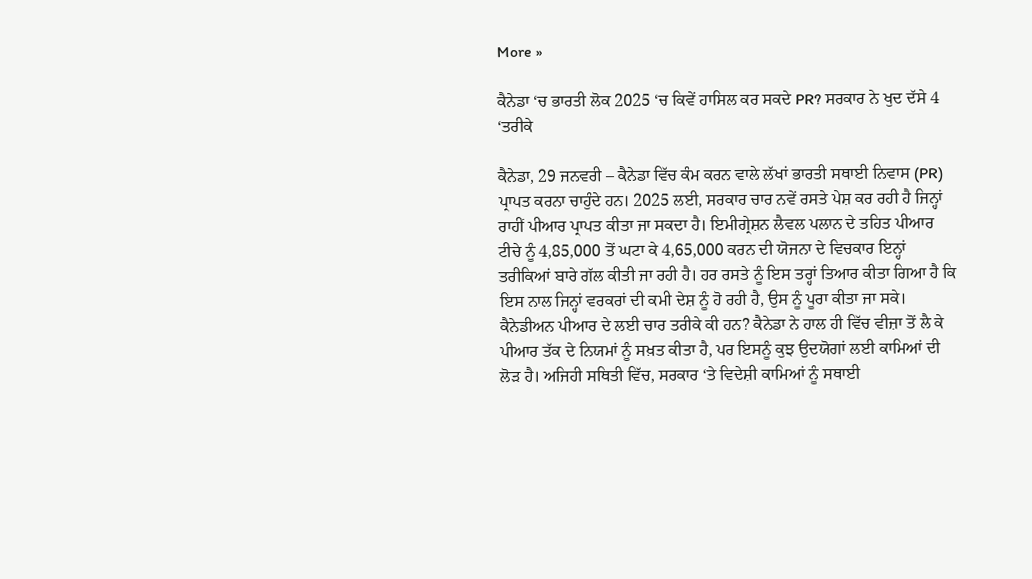More »

ਕੈਨੇਡਾ ‘ਚ ਭਾਰਤੀ ਲੋਕ 2025 ‘ਚ ਕਿਵੇਂ ਹਾਸਿਲ ਕਰ ਸਕਦੇ PR? ਸਰਕਾਰ ਨੇ ਖੁਦ ਦੱਸੇ 4 ‘ਤਰੀਕੇ

ਕੈਨੇਡਾ, 29 ਜਨਵਰੀ – ਕੈਨੇਡਾ ਵਿੱਚ ਕੰਮ ਕਰਨ ਵਾਲੇ ਲੱਖਾਂ ਭਾਰਤੀ ਸਥਾਈ ਨਿਵਾਸ (PR) ਪ੍ਰਾਪਤ ਕਰਨਾ ਚਾਹੁੰਦੇ ਹਨ। 2025 ਲਈ, ਸਰਕਾਰ ਚਾਰ ਨਵੇਂ ਰਸਤੇ ਪੇਸ਼ ਕਰ ਰਹੀ ਹੈ ਜਿਨ੍ਹਾਂ ਰਾਹੀਂ ਪੀਆਰ ਪ੍ਰਾਪਤ ਕੀਤਾ ਜਾ ਸਕਦਾ ਹੈ। ਇਮੀਗ੍ਰੇਸ਼ਨ ਲੈਵਲ ਪਲਾਨ ਦੇ ਤਹਿਤ ਪੀਆਰ ਟੀਚੇ ਨੂੰ 4,85,000 ਤੋਂ ਘਟਾ ਕੇ 4,65,000 ਕਰਨ ਦੀ ਯੋਜਨਾ ਦੇ ਵਿਚਕਾਰ ਇਨ੍ਹਾਂ ਤਰੀਕਿਆਂ ਬਾਰੇ ਗੱਲ ਕੀਤੀ ਜਾ ਰਹੀ ਹੈ। ਹਰ ਰਸਤੇ ਨੂੰ ਇਸ ਤਰ੍ਹਾਂ ਤਿਆਰ ਕੀਤਾ ਗਿਆ ਹੈ ਕਿ ਇਸ ਨਾਲ ਜਿਨ੍ਹਾਂ ਵਰਕਰਾਂ ਦੀ ਕਮੀ ਦੇਸ਼ ਨੂੰ ਹੋ ਰਹੀ ਹੈ, ਉਸ ਨੂੰ ਪੂਰਾ ਕੀਤਾ ਜਾ ਸਕੇ। ਕੈਨੇਡੀਅਨ ਪੀਆਰ ਦੇ ਲਈ ਚਾਰ ਤਰੀਕੇ ਕੀ ਹਨ? ਕੈਨੇਡਾ ਨੇ ਹਾਲ ਹੀ ਵਿੱਚ ਵੀਜ਼ਾ ਤੋਂ ਲੈ ਕੇ ਪੀਆਰ ਤੱਕ ਦੇ ਨਿਯਮਾਂ ਨੂੰ ਸਖ਼ਤ ਕੀਤਾ ਹੈ, ਪਰ ਇਸਨੂੰ ਕੁਝ ਉਦਯੋਗਾਂ ਲਈ ਕਾਮਿਆਂ ਦੀ ਲੋੜ ਹੈ। ਅਜਿਹੀ ਸਥਿਤੀ ਵਿੱਚ, ਸਰਕਾਰ ‘ਤੇ ਵਿਦੇਸ਼ੀ ਕਾਮਿਆਂ ਨੂੰ ਸਥਾਈ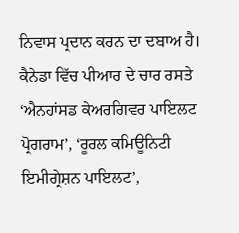ਨਿਵਾਸ ਪ੍ਰਦਾਨ ਕਰਨ ਦਾ ਦਬਾਅ ਹੈ। ਕੈਨੇਡਾ ਵਿੱਚ ਪੀਆਰ ਦੇ ਚਾਰ ਰਸਤੇ ‘ਐਨਹਾਂਸਡ ਕੇਅਰਗਿਵਰ ਪਾਇਲਟ ਪ੍ਰੋਗਰਾਮ’, ‘ਰੂਰਲ ਕਮਿਊਨਿਟੀ ਇਮੀਗ੍ਰੇਸ਼ਨ ਪਾਇਲਟ’,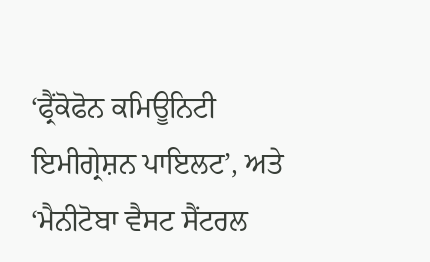‘ਫ੍ਰੈਂਕੋਫੋਨ ਕਮਿਊਨਿਟੀ ਇਮੀਗ੍ਰੇਸ਼ਨ ਪਾਇਲਟ’, ਅਤੇ ‘ਮੈਨੀਟੋਬਾ ਵੈਸਟ ਸੈਂਟਰਲ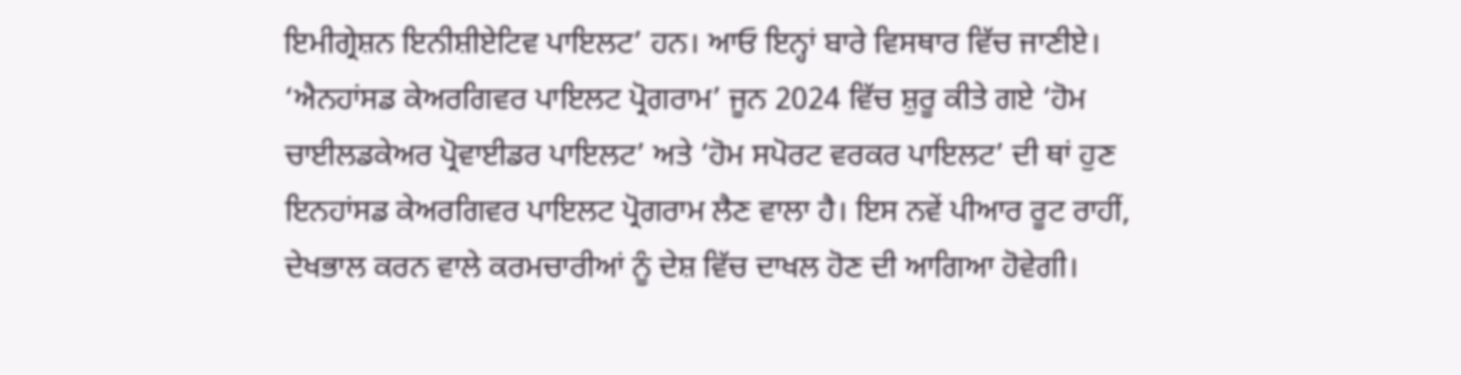ਇਮੀਗ੍ਰੇਸ਼ਨ ਇਨੀਸ਼ੀਏਟਿਵ ਪਾਇਲਟ’ ਹਨ। ਆਓ ਇਨ੍ਹਾਂ ਬਾਰੇ ਵਿਸਥਾਰ ਵਿੱਚ ਜਾਣੀਏ। ‘ਐਨਹਾਂਸਡ ਕੇਅਰਗਿਵਰ ਪਾਇਲਟ ਪ੍ਰੋਗਰਾਮ’ ਜੂਨ 2024 ਵਿੱਚ ਸ਼ੁਰੂ ਕੀਤੇ ਗਏ ‘ਹੋਮ ਚਾਈਲਡਕੇਅਰ ਪ੍ਰੋਵਾਈਡਰ ਪਾਇਲਟ’ ਅਤੇ ‘ਹੋਮ ਸਪੋਰਟ ਵਰਕਰ ਪਾਇਲਟ’ ਦੀ ਥਾਂ ਹੁਣ ਇਨਹਾਂਸਡ ਕੇਅਰਗਿਵਰ ਪਾਇਲਟ ਪ੍ਰੋਗਰਾਮ ਲੈਣ ਵਾਲਾ ਹੈ। ਇਸ ਨਵੇਂ ਪੀਆਰ ਰੂਟ ਰਾਹੀਂ, ਦੇਖਭਾਲ ਕਰਨ ਵਾਲੇ ਕਰਮਚਾਰੀਆਂ ਨੂੰ ਦੇਸ਼ ਵਿੱਚ ਦਾਖਲ ਹੋਣ ਦੀ ਆਗਿਆ ਹੋਵੇਗੀ।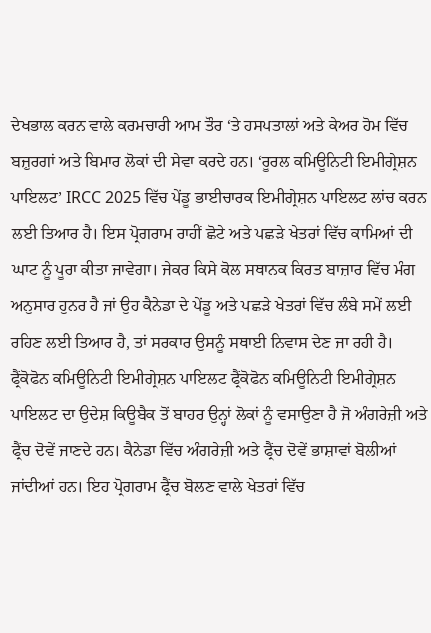ਦੇਖਭਾਲ ਕਰਨ ਵਾਲੇ ਕਰਮਚਾਰੀ ਆਮ ਤੌਰ ‘ਤੇ ਹਸਪਤਾਲਾਂ ਅਤੇ ਕੇਅਰ ਹੋਮ ਵਿੱਚ ਬਜ਼ੁਰਗਾਂ ਅਤੇ ਬਿਮਾਰ ਲੋਕਾਂ ਦੀ ਸੇਵਾ ਕਰਦੇ ਹਨ। ‘ਰੂਰਲ ਕਮਿਊਨਿਟੀ ਇਮੀਗ੍ਰੇਸ਼ਨ ਪਾਇਲਟ’ IRCC 2025 ਵਿੱਚ ਪੇਂਡੂ ਭਾਈਚਾਰਕ ਇਮੀਗ੍ਰੇਸ਼ਨ ਪਾਇਲਟ ਲਾਂਚ ਕਰਨ ਲਈ ਤਿਆਰ ਹੈ। ਇਸ ਪ੍ਰੋਗਰਾਮ ਰਾਹੀਂ ਛੋਟੇ ਅਤੇ ਪਛੜੇ ਖੇਤਰਾਂ ਵਿੱਚ ਕਾਮਿਆਂ ਦੀ ਘਾਟ ਨੂੰ ਪੂਰਾ ਕੀਤਾ ਜਾਵੇਗਾ। ਜੇਕਰ ਕਿਸੇ ਕੋਲ ਸਥਾਨਕ ਕਿਰਤ ਬਾਜ਼ਾਰ ਵਿੱਚ ਮੰਗ ਅਨੁਸਾਰ ਹੁਨਰ ਹੈ ਜਾਂ ਉਹ ਕੈਨੇਡਾ ਦੇ ਪੇਂਡੂ ਅਤੇ ਪਛੜੇ ਖੇਤਰਾਂ ਵਿੱਚ ਲੰਬੇ ਸਮੇਂ ਲਈ ਰਹਿਣ ਲਈ ਤਿਆਰ ਹੈ, ਤਾਂ ਸਰਕਾਰ ਉਸਨੂੰ ਸਥਾਈ ਨਿਵਾਸ ਦੇਣ ਜਾ ਰਹੀ ਹੈ। ਫ੍ਰੈਂਕੋਫੋਨ ਕਮਿਊਨਿਟੀ ਇਮੀਗ੍ਰੇਸ਼ਨ ਪਾਇਲਟ ਫ੍ਰੈਂਕੋਫੋਨ ਕਮਿਊਨਿਟੀ ਇਮੀਗ੍ਰੇਸ਼ਨ ਪਾਇਲਟ ਦਾ ਉਦੇਸ਼ ਕਿਊਬੈਕ ਤੋਂ ਬਾਹਰ ਉਨ੍ਹਾਂ ਲੋਕਾਂ ਨੂੰ ਵਸਾਉਣਾ ਹੈ ਜੋ ਅੰਗਰੇਜ਼ੀ ਅਤੇ ਫ੍ਰੈਂਚ ਦੋਵੇਂ ਜਾਣਦੇ ਹਨ। ਕੈਨੇਡਾ ਵਿੱਚ ਅੰਗਰੇਜ਼ੀ ਅਤੇ ਫ੍ਰੈਂਚ ਦੋਵੇਂ ਭਾਸ਼ਾਵਾਂ ਬੋਲੀਆਂ ਜਾਂਦੀਆਂ ਹਨ। ਇਹ ਪ੍ਰੋਗਰਾਮ ਫ੍ਰੈਂਚ ਬੋਲਣ ਵਾਲੇ ਖੇਤਰਾਂ ਵਿੱਚ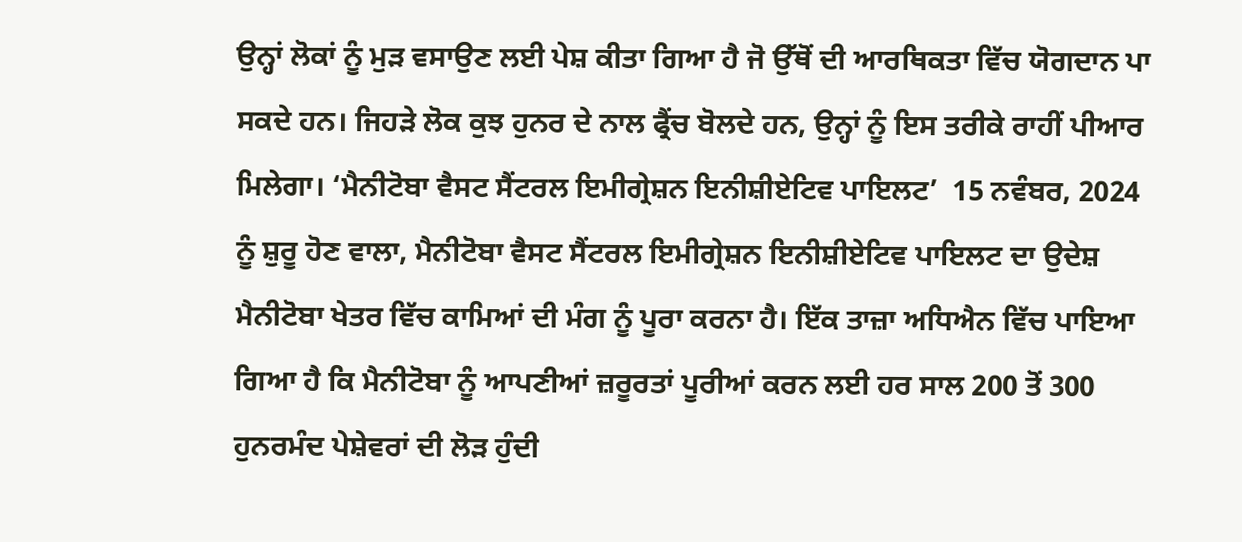ਉਨ੍ਹਾਂ ਲੋਕਾਂ ਨੂੰ ਮੁੜ ਵਸਾਉਣ ਲਈ ਪੇਸ਼ ਕੀਤਾ ਗਿਆ ਹੈ ਜੋ ਉੱਥੋਂ ਦੀ ਆਰਥਿਕਤਾ ਵਿੱਚ ਯੋਗਦਾਨ ਪਾ ਸਕਦੇ ਹਨ। ਜਿਹੜੇ ਲੋਕ ਕੁਝ ਹੁਨਰ ਦੇ ਨਾਲ ਫ੍ਰੈਂਚ ਬੋਲਦੇ ਹਨ, ਉਨ੍ਹਾਂ ਨੂੰ ਇਸ ਤਰੀਕੇ ਰਾਹੀਂ ਪੀਆਰ ਮਿਲੇਗਾ। ‘ਮੈਨੀਟੋਬਾ ਵੈਸਟ ਸੈਂਟਰਲ ਇਮੀਗ੍ਰੇਸ਼ਨ ਇਨੀਸ਼ੀਏਟਿਵ ਪਾਇਲਟ’  15 ਨਵੰਬਰ, 2024 ਨੂੰ ਸ਼ੁਰੂ ਹੋਣ ਵਾਲਾ, ਮੈਨੀਟੋਬਾ ਵੈਸਟ ਸੈਂਟਰਲ ਇਮੀਗ੍ਰੇਸ਼ਨ ਇਨੀਸ਼ੀਏਟਿਵ ਪਾਇਲਟ ਦਾ ਉਦੇਸ਼ ਮੈਨੀਟੋਬਾ ਖੇਤਰ ਵਿੱਚ ਕਾਮਿਆਂ ਦੀ ਮੰਗ ਨੂੰ ਪੂਰਾ ਕਰਨਾ ਹੈ। ਇੱਕ ਤਾਜ਼ਾ ਅਧਿਐਨ ਵਿੱਚ ਪਾਇਆ ਗਿਆ ਹੈ ਕਿ ਮੈਨੀਟੋਬਾ ਨੂੰ ਆਪਣੀਆਂ ਜ਼ਰੂਰਤਾਂ ਪੂਰੀਆਂ ਕਰਨ ਲਈ ਹਰ ਸਾਲ 200 ਤੋਂ 300 ਹੁਨਰਮੰਦ ਪੇਸ਼ੇਵਰਾਂ ਦੀ ਲੋੜ ਹੁੰਦੀ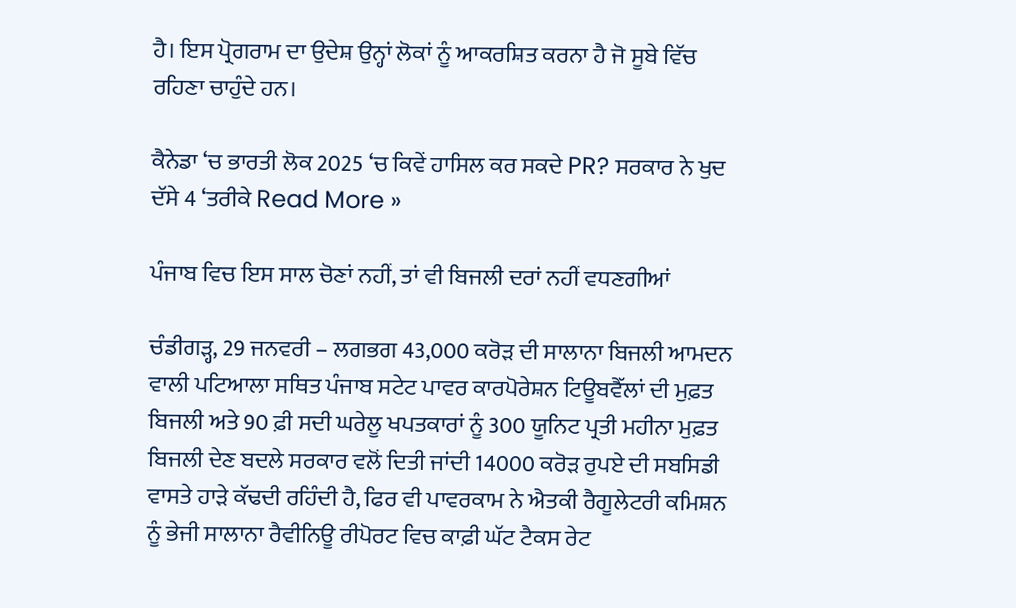ਹੈ। ਇਸ ਪ੍ਰੋਗਰਾਮ ਦਾ ਉਦੇਸ਼ ਉਨ੍ਹਾਂ ਲੋਕਾਂ ਨੂੰ ਆਕਰਸ਼ਿਤ ਕਰਨਾ ਹੈ ਜੋ ਸੂਬੇ ਵਿੱਚ ਰਹਿਣਾ ਚਾਹੁੰਦੇ ਹਨ।

ਕੈਨੇਡਾ ‘ਚ ਭਾਰਤੀ ਲੋਕ 2025 ‘ਚ ਕਿਵੇਂ ਹਾਸਿਲ ਕਰ ਸਕਦੇ PR? ਸਰਕਾਰ ਨੇ ਖੁਦ ਦੱਸੇ 4 ‘ਤਰੀਕੇ Read More »

ਪੰਜਾਬ ਵਿਚ ਇਸ ਸਾਲ ਚੋਣਾਂ ਨਹੀਂ, ਤਾਂ ਵੀ ਬਿਜਲੀ ਦਰਾਂ ਨਹੀਂ ਵਧਣਗੀਆਂ

ਚੰਡੀਗੜ੍ਹ, 29 ਜਨਵਰੀ – ਲਗਭਗ 43,000 ਕਰੋੜ ਦੀ ਸਾਲਾਨਾ ਬਿਜਲੀ ਆਮਦਨ ਵਾਲੀ ਪਟਿਆਲਾ ਸਥਿਤ ਪੰਜਾਬ ਸਟੇਟ ਪਾਵਰ ਕਾਰਪੋਰੇਸ਼ਨ ਟਿਊਬਵੈੱਲਾਂ ਦੀ ਮੁਫ਼ਤ ਬਿਜਲੀ ਅਤੇ 90 ਫ਼ੀ ਸਦੀ ਘਰੇਲੂ ਖਪਤਕਾਰਾਂ ਨੂੰ 300 ਯੂਨਿਟ ਪ੍ਰਤੀ ਮਹੀਨਾ ਮੁਫ਼ਤ ਬਿਜਲੀ ਦੇਣ ਬਦਲੇ ਸਰਕਾਰ ਵਲੋਂ ਦਿਤੀ ਜਾਂਦੀ 14000 ਕਰੋੜ ਰੁਪਏ ਦੀ ਸਬਸਿਡੀ ਵਾਸਤੇ ਹਾੜੇ ਕੱਢਦੀ ਰਹਿੰਦੀ ਹੈ, ਫਿਰ ਵੀ ਪਾਵਰਕਾਮ ਨੇ ਐਤਕੀ ਰੈਗੂਲੇਟਰੀ ਕਮਿਸ਼ਨ ਨੂੰ ਭੇਜੀ ਸਾਲਾਨਾ ਰੈਵੀਨਿਊ ਰੀਪੋਰਟ ਵਿਚ ਕਾਫ਼ੀ ਘੱਟ ਟੈਕਸ ਰੇਟ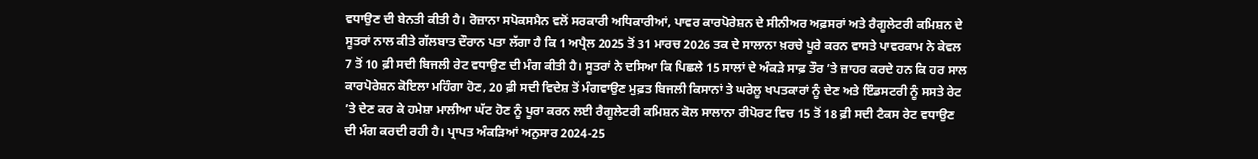ਵਧਾਉਣ ਦੀ ਬੇਨਤੀ ਕੀਤੀ ਹੈ। ਰੋਜ਼ਾਨਾ ਸਪੋਕਸਮੈਨ ਵਲੋਂ ਸਰਕਾਰੀ ਅਧਿਕਾਰੀਆਂ, ਪਾਵਰ ਕਾਰਪੋਰੇਸ਼ਨ ਦੇ ਸੀਨੀਅਰ ਅਫ਼ਸਰਾਂ ਅਤੇ ਰੈਗੂਲੇਟਰੀ ਕਮਿਸ਼ਨ ਦੇ ਸੂਤਰਾਂ ਨਾਲ ਕੀਤੇ ਗੱਲਬਾਤ ਦੌਰਾਨ ਪਤਾ ਲੱਗਾ ਹੈ ਕਿ 1 ਅਪ੍ਰੈਲ 2025 ਤੋਂ 31 ਮਾਰਚ 2026 ਤਕ ਦੇ ਸਾਲਾਨਾ ਖ਼ਰਚੇ ਪੂਰੇ ਕਰਨ ਵਾਸਤੇ ਪਾਵਰਕਾਮ ਨੇ ਕੇਵਲ 7 ਤੋਂ 10 ਫ਼ੀ ਸਦੀ ਬਿਜਲੀ ਰੇਟ ਵਧਾਉਣ ਦੀ ਮੰਗ ਕੀਤੀ ਹੈ। ਸੂਤਰਾਂ ਨੇ ਦਸਿਆ ਕਿ ਪਿਛਲੇ 15 ਸਾਲਾਂ ਦੇ ਅੰਕੜੇ ਸਾਫ਼ ਤੌਰ ’ਤੇ ਜ਼ਾਹਰ ਕਰਦੇ ਹਨ ਕਿ ਹਰ ਸਾਲ ਕਾਰਪੋਰੇਸ਼ਨ ਕੋਇਲਾ ਮਹਿੰਗਾ ਹੋਣ, 20 ਫ਼ੀ ਸਦੀ ਵਿਦੇਸ਼ ਤੋਂ ਮੰਗਵਾਉਣ ਮੁਫ਼ਤ ਬਿਜਲੀ ਕਿਸਾਨਾਂ ਤੇ ਘਰੇਲੂ ਖਪਤਕਾਰਾਂ ਨੂੰ ਦੇਣ ਅਤੇ ਇੰਡਸਟਰੀ ਨੂੰ ਸਸਤੇ ਰੇਟ ’ਤੇ ਦੇਣ ਕਰ ਕੇ ਹਮੇਸ਼ਾ ਮਾਲੀਆ ਘੱਟ ਹੋਣ ਨੂੰ ਪੂਰਾ ਕਰਨ ਲਈ ਰੈਗੂਲੇਟਰੀ ਕਮਿਸ਼ਨ ਕੋਲ ਸਾਲਾਨਾ ਰੀਪੋਰਟ ਵਿਚ 15 ਤੋਂ 18 ਫ਼ੀ ਸਦੀ ਟੈਕਸ ਰੇਟ ਵਧਾਉਣ ਦੀ ਮੰਗ ਕਰਦੀ ਰਹੀ ਹੈ। ਪ੍ਰਾਪਤ ਅੰਕੜਿਆਂ ਅਨੁਸਾਰ 2024-25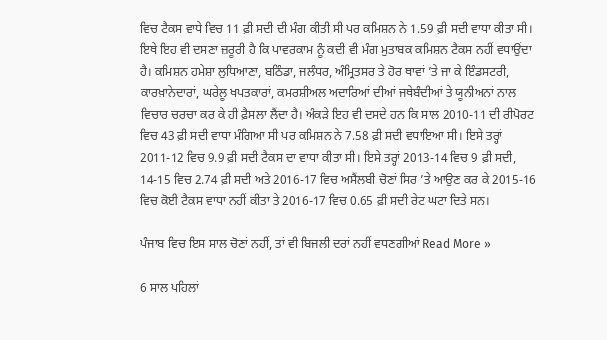ਵਿਚ ਟੈਕਸ ਵਾਧੇ ਵਿਚ 11 ਫ਼ੀ ਸਦੀ ਦੀ ਮੰਗ ਕੀਤੀ ਸੀ ਪਰ ਕਮਿਸ਼ਨ ਨੇ 1.59 ਫ਼ੀ ਸਦੀ ਵਾਧਾ ਕੀਤਾ ਸੀ। ਇਥੇ ਇਹ ਵੀ ਦਸਣਾ ਜ਼ਰੂਰੀ ਹੈ ਕਿ ਪਾਵਰਕਾਮ ਨੂੰ ਕਦੀ ਵੀ ਮੰਗ ਮੁਤਾਬਕ ਕਮਿਸ਼ਨ ਟੈਕਸ ਨਹੀਂ ਵਧਾਉਂਦਾ ਹੈ। ਕਮਿਸ਼ਨ ਹਮੇਸ਼ਾ ਲੁਧਿਆਣਾ, ਬਠਿੰਡਾ, ਜਲੰਧਰ, ਅੰਮ੍ਰਿਤਸਰ ਤੇ ਹੋਰ ਥਾਵਾਂ ’ਤੇ ਜਾ ਕੇ ਇੰਡਸਟਰੀ, ਕਾਰਖ਼ਾਨੇਦਾਰਾਂ, ਘਰੇਲੂ ਖਪਤਕਾਰਾਂ, ਕਮਰਸ਼ੀਅਲ ਅਦਾਰਿਆਂ ਦੀਆਂ ਜਥੇਬੰਦੀਆਂ ਤੇ ਯੂਨੀਅਨਾਂ ਨਾਲ ਵਿਚਾਰ ਚਰਚਾ ਕਰ ਕੇ ਹੀ ਫ਼ੈਸਲਾ ਲੈਂਦਾ ਹੈ। ਅੰਕੜੇ ਇਹ ਵੀ ਦਸਦੇ ਹਨ ਕਿ ਸਾਲ 2010-11 ਦੀ ਰੀਪੋਰਟ ਵਿਚ 43 ਫ਼ੀ ਸਦੀ ਵਾਧਾ ਮੰਗਿਆ ਸੀ ਪਰ ਕਮਿਸ਼ਨ ਨੇ 7.58 ਫ਼ੀ ਸਦੀ ਵਧਾਇਆ ਸੀ। ਇਸੇ ਤਰ੍ਹਾਂ 2011-12 ਵਿਚ 9.9 ਫ਼ੀ ਸਦੀ ਟੈਕਸ ਦਾ ਵਾਧਾ ਕੀਤਾ ਸੀ। ਇਸੇ ਤਰ੍ਹਾਂ 2013-14 ਵਿਚ 9 ਫ਼ੀ ਸਦੀ, 14-15 ਵਿਚ 2.74 ਫ਼ੀ ਸਦੀ ਅਤੇ 2016-17 ਵਿਚ ਅਸੈਂਲਬੀ ਚੋਣਾਂ ਸਿਰ ’ਤੇ ਆਉਣ ਕਰ ਕੇ 2015-16 ਵਿਚ ਕੋਈ ਟੈਕਸ ਵਾਧਾ ਨਹੀਂ ਕੀਤਾ ਤੇ 2016-17 ਵਿਚ 0.65 ਫ਼ੀ ਸਦੀ ਰੇਟ ਘਟਾ ਦਿਤੇ ਸਨ।

ਪੰਜਾਬ ਵਿਚ ਇਸ ਸਾਲ ਚੋਣਾਂ ਨਹੀਂ, ਤਾਂ ਵੀ ਬਿਜਲੀ ਦਰਾਂ ਨਹੀਂ ਵਧਣਗੀਆਂ Read More »

6 ਸਾਲ ਪਹਿਲਾਂ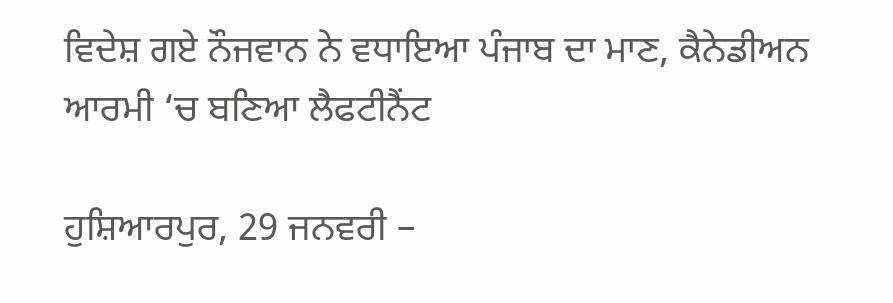ਵਿਦੇਸ਼ ਗਏ ਨੌਜਵਾਨ ਨੇ ਵਧਾਇਆ ਪੰਜਾਬ ਦਾ ਮਾਣ, ਕੈਨੇਡੀਅਨ ਆਰਮੀ ‘ਚ ਬਣਿਆ ਲੈਫਟੀਨੈਂਟ

ਹੁਸ਼ਿਆਰਪੁਰ, 29 ਜਨਵਰੀ –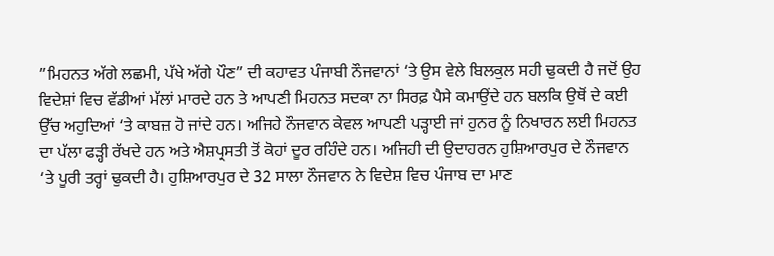”ਮਿਹਨਤ ਅੱਗੇ ਲਛਮੀ, ਪੱਖੇ ਅੱਗੇ ਪੌਣ” ਦੀ ਕਹਾਵਤ ਪੰਜਾਬੀ ਨੌਜਵਾਨਾਂ ‘ਤੇ ਉਸ ਵੇਲੇ ਬਿਲਕੁਲ ਸਹੀ ਢੁਕਦੀ ਹੈ ਜਦੋਂ ਉਹ ਵਿਦੇਸ਼ਾਂ ਵਿਚ ਵੱਡੀਆਂ ਮੱਲਾਂ ਮਾਰਦੇ ਹਨ ਤੇ ਆਪਣੀ ਮਿਹਨਤ ਸਦਕਾ ਨਾ ਸਿਰਫ਼ ਪੈਸੇ ਕਮਾਉਂਦੇ ਹਨ ਬਲਕਿ ਉਥੋਂ ਦੇ ਕਈ ਉੱਚ ਅਹੁਦਿਆਂ ‘ਤੇ ਕਾਬਜ਼ ਹੋ ਜਾਂਦੇ ਹਨ। ਅਜਿਹੇ ਨੌਜਵਾਨ ਕੇਵਲ ਆਪਣੀ ਪੜ੍ਹਾਈ ਜਾਂ ਹੁਨਰ ਨੂੰ ਨਿਖਾਰਨ ਲਈ ਮਿਹਨਤ ਦਾ ਪੱਲਾ ਫੜ੍ਹੀ ਰੱਖਦੇ ਹਨ ਅਤੇ ਐਸ਼ਪ੍ਰਸਤੀ ਤੋਂ ਕੋਹਾਂ ਦੂਰ ਰਹਿੰਦੇ ਹਨ। ਅਜਿਹੀ ਦੀ ਉਦਾਹਰਨ ਹੁਸ਼ਿਆਰਪੁਰ ਦੇ ਨੌਜਵਾਨ ‘ਤੇ ਪੂਰੀ ਤਰ੍ਹਾਂ ਢੁਕਦੀ ਹੈ। ਹੁਸ਼ਿਆਰਪੁਰ ਦੇ 32 ਸਾਲਾ ਨੌਜਵਾਨ ਨੇ ਵਿਦੇਸ਼ ਵਿਚ ਪੰਜਾਬ ਦਾ ਮਾਣ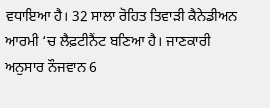ਵਧਾਇਆ ਹੈ। 32 ਸਾਲਾ ਰੋਹਿਤ ਤਿਵਾੜੀ ਕੈਨੇਡੀਅਨ ਆਰਮੀ ‘ਚ ਲੈਫ਼ਟੀਨੈਂਟ ਬਣਿਆ ਹੈ। ਜਾਣਕਾਰੀ ਅਨੁਸਾਰ ਨੌਜਵਾਨ 6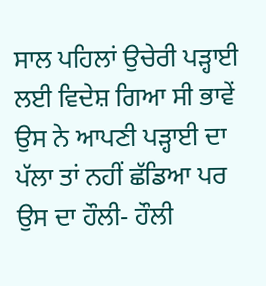ਸਾਲ ਪਹਿਲਾਂ ਉਚੇਰੀ ਪੜ੍ਹਾਈ ਲਈ ਵਿਦੇਸ਼ ਗਿਆ ਸੀ ਭਾਵੇਂ ਉਸ ਨੇ ਆਪਣੀ ਪੜ੍ਹਾਈ ਦਾ ਪੱਲਾ ਤਾਂ ਨਹੀਂ ਛੱਡਿਆ ਪਰ ਉਸ ਦਾ ਹੌਲੀ- ਹੌਲੀ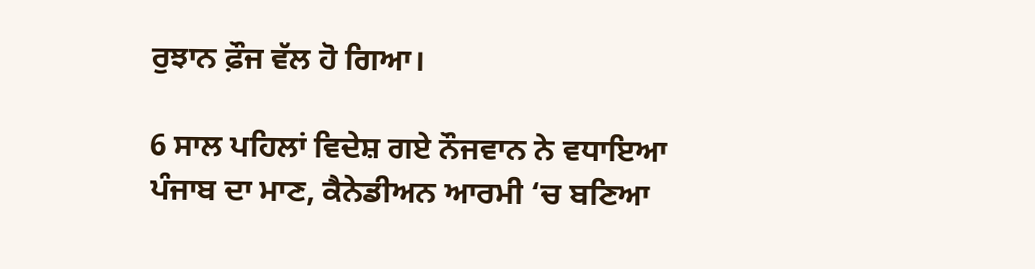ਰੁਝਾਨ ਫ਼ੌਜ ਵੱਲ ਹੋ ਗਿਆ।

6 ਸਾਲ ਪਹਿਲਾਂ ਵਿਦੇਸ਼ ਗਏ ਨੌਜਵਾਨ ਨੇ ਵਧਾਇਆ ਪੰਜਾਬ ਦਾ ਮਾਣ, ਕੈਨੇਡੀਅਨ ਆਰਮੀ ‘ਚ ਬਣਿਆ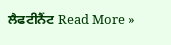ਲੈਫਟੀਨੈਂਟ Read More »